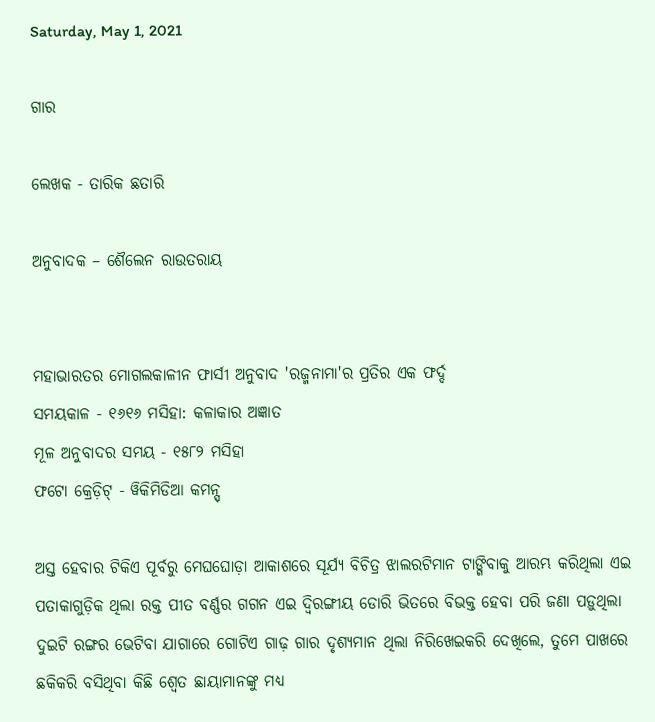Saturday, May 1, 2021

ଗାର

ଲେଖକ - ତାରିକ ଛତାରି

ଅନୁବାଦକ – ଶୈଲେନ ରାଉତରାୟ


ମହାଭାରତର ମୋଗଲକାଳୀନ ଫାର୍ସୀ ଅନୁବାଦ 'ରଜ୍ମନାମା'ର ପ୍ରତିର ଏକ ଫର୍ଦ୍ଦ
ସମୟକାଳ - ୧୬୧୬ ମସିହା: କଳାକାର ଅଜ୍ଞାତ
ମୂଳ ଅନୁବାଦର ସମୟ - ୧୫୮୨ ମସିହା
ଫଟୋ କ୍ରେଡ଼ିଟ୍ - ୱିକିମିଡିଆ କମନ୍ସ୍

ଅସ୍ତ ହେବାର ଟିକିଏ ପୂର୍ବରୁ ମେଘଘୋଡ଼ା ଆକାଶରେ ସୂର୍ଯ୍ୟ ବିଚିତ୍ର ଝାଲରଟିମାନ ଟାଙ୍ଗିବାକୁ ଆରମ୍ଭ କରିଥିଲା ଏଇ ପତାକାଗୁଡ଼ିକ ଥିଲା ରକ୍ତ ପୀତ ବର୍ଣ୍ଣର ଗଗନ ଏଇ ଦ୍ୱିରଙ୍ଗୀୟ ଡୋରି ଭିତରେ ବିଭକ୍ତ ହେବା ପରି ଜଣା ପଡ଼ୁଥିଲା ଦୁଇଟି ରଙ୍ଗର ଭେଟିବା ଯାଗାରେ ଗୋଟିଏ ଗାଢ଼ ଗାର ଦୃଶ୍ୟମାନ ଥିଲା ନିରିଖେଇକରି ଦେଖିଲେ, ତୁମେ ପାଖରେ ଛକିକରି ବସିଥିବା କିଛି ଶ୍ୱେତ ଛାୟାମାନଙ୍କୁ ମଧ୍ୟ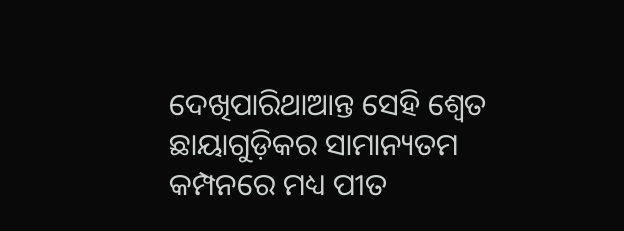ଦେଖିପାରିଥାଆନ୍ତ ସେହି ଶ୍ୱେତ ଛାୟାଗୁଡ଼ିକର ସାମାନ୍ୟତମ କମ୍ପନରେ ମଧ୍ୟ ପୀତ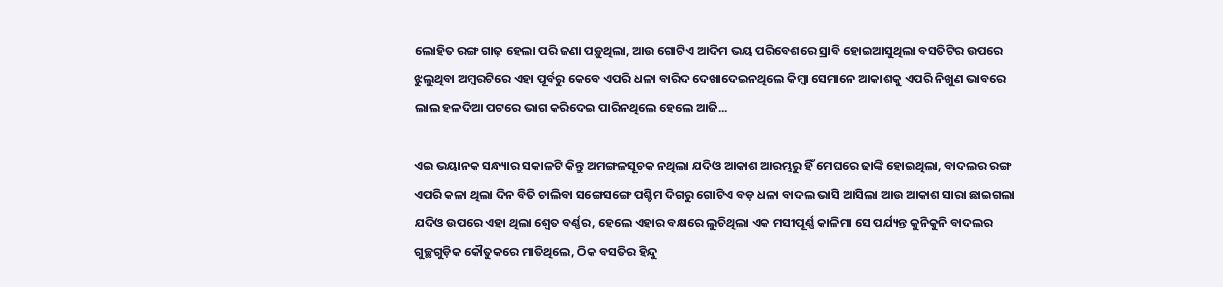ଲୋହିତ ରଙ୍ଗ ଗାଢ଼ ହେଲା ପରି ଜଣା ପଡ଼ୁଥିଲା, ଆଉ ଗୋଟିଏ ଆଦିମ ଭୟ ପରିବେଶରେ ସ୍ରାବି ହୋଇଆସୁଥିଲା ବସତିଟିର ଉପରେ ଝୁଲୁଥିବା ଅମ୍ବରଟିରେ ଏହା ପୂର୍ବରୁ କେବେ ଏପରି ଧଳା ବାରିଦ ଦେଖାଦେଇନଥିଲେ କିମ୍ବା ସେମାନେ ଆକାଶକୁ ଏପରି ନିଖୁଣ ଭାବରେ ଲାଲ ହଳଦିଆ ପଟରେ ଭାଗ କରିଦେଇ ପାରିନଥିଲେ ହେଲେ ଆଜି...

ଏଇ ଭୟାନକ ସନ୍ଧ୍ୟାର ସକାଳଟି କିନ୍ତୁ ଅମଙ୍ଗଳସୂଚକ ନଥିଲା ଯଦିଓ ଆକାଶ ଆରମ୍ଭରୁ ହିଁ ମେଘରେ ଢାଙ୍କି ହୋଇଥିଲା, ବାଦଲର ରଙ୍ଗ ଏପରି କଳା ଥିଲା ଦିନ ବିତି ଚାଲିବା ସଙ୍ଗେସଙ୍ଗେ ପଶ୍ଚିମ ଦିଗରୁ ଗୋଟିଏ ବଡ଼ ଧଳା ବାଦଲ ଭାସି ଆସିଲା ଆଉ ଆକାଶ ସାରା ଛାଇଗଲା ଯଦିଓ ଉପରେ ଏହା ଥିଲା ଶ୍ୱେତ ବର୍ଣ୍ଣର, ହେଲେ ଏହାର ବକ୍ଷରେ ଲୁଚିଥିଲା ଏକ ମସୀପୂର୍ଣ୍ଣ କାଳିମା ସେ ପର୍ଯ୍ୟନ୍ତ କୁନିକୁନି ବାଦଲର ଗୁଚ୍ଛଗୁଡ଼ିକ କୌତୁକରେ ମାତିଥିଲେ, ଠିକ ବସତିର ହିନ୍ଦୁ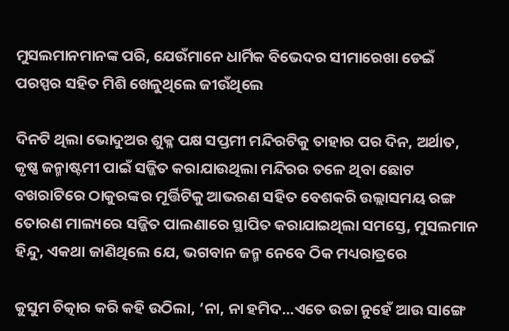ମୁସଲମାନମାନଙ୍କ ପରି, ଯେଉଁମାନେ ଧାର୍ମିକ ବିଭେଦର ସୀମାରେଖା ଡେଇଁ ପରସ୍ପର ସହିତ ମିଶି ଖେଳୁଥିଲେ ଜୀଉଁଥିଲେ

ଦିନଟି ଥିଲା ଭୋଦୁଅର ଶୁକ୍ଳ ପକ୍ଷ ସପ୍ତମୀ ମନ୍ଦିରଟିକୁ ତାହାର ପର ଦିନ, ଅର୍ଥାତ, କୃଷ୍ଣ ଜନ୍ମାଷ୍ଟମୀ ପାଇଁ ସଜ୍ଜିତ କରାଯାଉଥିଲା ମନ୍ଦିରର ତଳେ ଥିବା ଛୋଟ ବଖରାଟିରେ ଠାକୁରଙ୍କର ମୂର୍ତ୍ତିଟିକୁ ଆଭରଣ ସହିତ ବେଶକରି ଉଲ୍ଲାସମୟ ରଙ୍ଗ ତୋରଣ ମାଲ୍ୟରେ ସଜ୍ଜିତ ପାଲଣାରେ ସ୍ଥାପିତ କରାଯାଇଥିଲା ସମସ୍ତେ, ମୁସଲମାନ ହିନ୍ଦୁ, ଏକଥା ଜାଣିଥିଲେ ଯେ, ଭଗବାନ ଜନ୍ମ ନେବେ ଠିକ ମଧ୍ୟରାତ୍ରରେ

କୁସୁମ ଚିତ୍କାର କରି କହି ଉଠିଲା, ‘ନା, ନା ହମିଦ...ଏତେ ଉଚ୍ଚା ନୁହେଁ ଆଉ ସାଙ୍ଗେ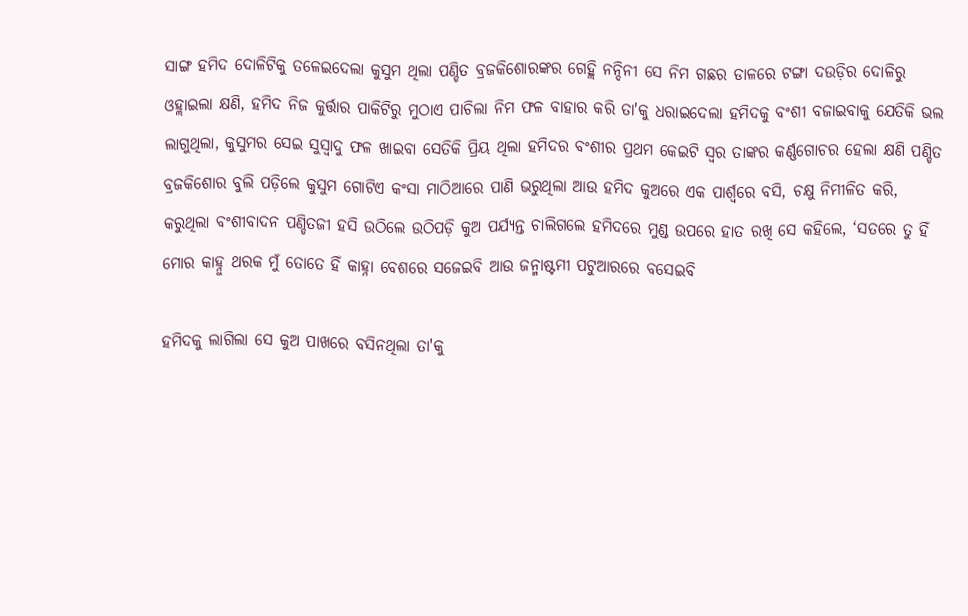ସାଙ୍ଗ ହମିଦ ଦୋଳିଟିକୁ ତଳେଇଦେଲା କୁସୁମ ଥିଲା ପଣ୍ଡିତ ବ୍ରଜକିଶୋରଙ୍କର ଗେହ୍ଲି ନନ୍ଦିନୀ ସେ ନିମ ଗଛର ଡାଳରେ ଟଙ୍ଗା ଦଉଡ଼ିର ଦୋଳିରୁ ଓହ୍ଲାଇଲା କ୍ଷଣି, ହମିଦ ନିଜ କୁର୍ତ୍ତାର ପାକିଟିରୁ ମୁଠାଏ ପାଚିଲା ନିମ ଫଳ ବାହାର କରି ତା'କୁ ଧରାଇଦେଲା ହମିଦକୁ ବଂଶୀ ବଜାଇବାକୁ ଯେତିକି ଭଲ ଲାଗୁଥିଲା, କୁସୁମର ସେଇ ସୁସ୍ୱାଦୁ ଫଳ ଖାଇବା ସେତିକି ପ୍ରିୟ ଥିଲା ହମିଦର ବଂଶୀର ପ୍ରଥମ କେଇଟି ସ୍ୱର ତାଙ୍କର କର୍ଣ୍ଣଗୋଚର ହେଲା କ୍ଷଣି ପଣ୍ଡିତ ବ୍ରଜକିଶୋର ବୁଲି ପଡ଼ିଲେ କୁସୁମ ଗୋଟିଏ କଂସା ମାଠିଆରେ ପାଣି ଭରୁଥିଲା ଆଉ ହମିଦ କୁଅରେ ଏକ ପାର୍ଶ୍ୱରେ ବସି, ଚକ୍ଷୁ ନିମୀଳିତ କରି, କରୁଥିଲା ବଂଶୀବାଦନ ପଣ୍ଡିତଜୀ ହସି ଉଠିଲେ ଉଠିପଡ଼ି କୁଅ ପର୍ଯ୍ୟନ୍ତ ଚାଲିଗଲେ ହମିଦରେ ମୁଣ୍ଡ ଉପରେ ହାତ ରଖି ସେ କହିଲେ, ‘ସତରେ ତୁ ହିଁ ମୋର କାହ୍ନୁ ଥରକ ମୁଁ ତୋତେ ହିଁ କାହ୍ନା ବେଶରେ ସଜେଇବି ଆଉ ଜନ୍ମାଷ୍ଟମୀ ପଟୁଆରରେ ବସେଇବି

ହମିଦକୁ ଲାଗିଲା ସେ କୁଅ ପାଖରେ ବସିନଥିଲା ତା'କୁ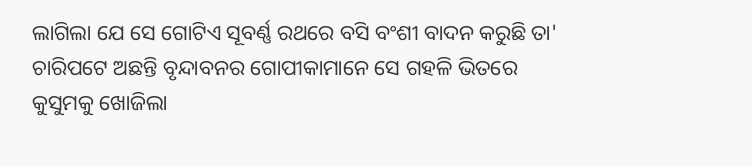ଲାଗିଲା ଯେ ସେ ଗୋଟିଏ ସୂବର୍ଣ୍ଣ ରଥରେ ବସି ବଂଶୀ ବାଦନ କରୁଛି ତା' ଚାରିପଟେ ଅଛନ୍ତି ବୃନ୍ଦାବନର ଗୋପୀକାମାନେ ସେ ଗହଳି ଭିତରେ କୁସୁମକୁ ଖୋଜିଲା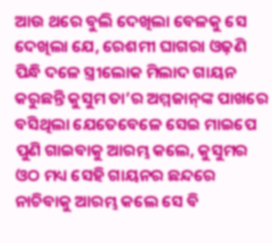ଆଉ ଥରେ ବୁଲି ଦେଖିଲା ବେଳକୁ ସେ ଦେଖିଲା ଯେ, ରେଶମୀ ଘାଗରା ଓଢ଼ଣି ପିନ୍ଧି ଦଳେ ସ୍ତ୍ରୀଲୋକ ମିଲାଦ ଗାୟନ କରୁଛନ୍ତି କୁସୁମ ତା’ର ଅମ୍ମଜାନ୍‌ଙ୍କ ପାଖରେ ବସିଥିଲା ଯେତେବେଳେ ସେଇ ମାଇପେ ପୁଣି ଗାଇବାକୁ ଆରମ୍ଭ କଲେ, କୁସୁମର ଓଠ ମଧ୍ୟ ସେହି ଗାୟନର ଛନ୍ଦରେ ନାଚିବାକୁ ଆରମ୍ଭ କଲେ ସେ ବି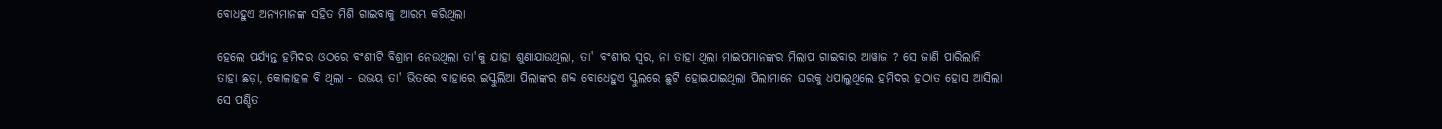ବୋଧହୁଏ ଅନ୍ୟମାନଙ୍କ ସହିତ ମିଶି ଗାଇବାକୁ ଆରମ୍ଭ କରିଥିଲା

ହେଲେ ପର୍ଯ୍ୟନ୍ତ ହମିଦର ଓଠରେ ବଂଶୀଟି ବିଶ୍ରାମ ନେଉଥିଲା ତା'କୁ ଯାହା ଶୁଣାଯାଉଥିଲା, ତା' ବଂଶୀର ସ୍ୱର, ନା ତାହା ଥିଲା ମାଇପମାନଙ୍କର ମିଲାପ ଗାଇବାର ଆୱାଜ ? ସେ ଜାଣି ପାରିଲାନି ତାହା ଛଡ଼ା, କୋଳାହଳ ବି ଥିଲା - ଉଭୟ ତା' ଭିତରେ ବାହାରେ ଇସ୍କୁଲିଆ ପିଲାଙ୍କର ଶବ୍ଦ ବୋଧେହୁଏ ସ୍କୁଲରେ ଛୁଟି ହୋଇଯାଇଥିଲା ପିଲାମାନେ ଘରକୁ ଧପାଲୁଥିଲେ ହମିଦର ହଠାତ ହୋସ ଆସିଲା ସେ ପଣ୍ଡିତ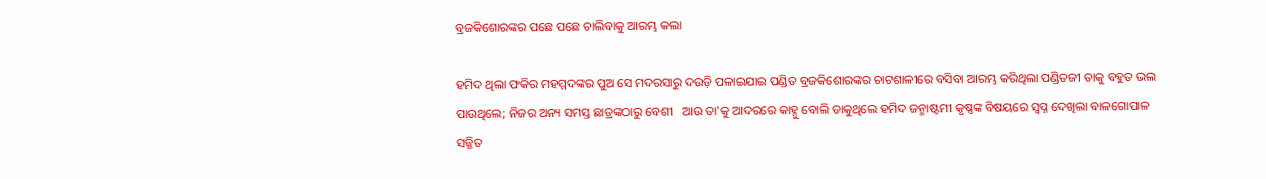ବ୍ରଜକିଶୋରଙ୍କର ପଛେ ପଛେ ଚାଲିବାକୁ ଆରମ୍ଭ କଲା

ହମିଦ ଥିଲା ଫକିର ମହମ୍ମଦଙ୍କର ପୁଅ ସେ ମଦରସାରୁ ଦଉଡ଼ି ପଳାଇଯାଇ ପଣ୍ଡିତ ବ୍ରଜକିଶୋରଙ୍କର ଚାଟଶାଳୀରେ ବସିବା ଆରମ୍ଭ କରିଥିଲା ପଣ୍ଡିତଜୀ ତାକୁ ବହୁତ ଭଲ ପାଉଥିଲେ; ନିଜର ଅନ୍ୟ ସମସ୍ତ ଛାତ୍ରଙ୍କଠାରୁ ବେଶୀ   ଆଉ ତା'କୁ ଆଦରରେ କାହ୍ନୁ ବୋଲି ଡାକୁଥିଲେ ହମିଦ ଜନ୍ମାଷ୍ଟମୀ କୃଷ୍ଣଙ୍କ ବିଷୟରେ ସ୍ୱପ୍ନ ଦେଖିଲା ବାଳଗୋପାଳ ସଜ୍ଜିତ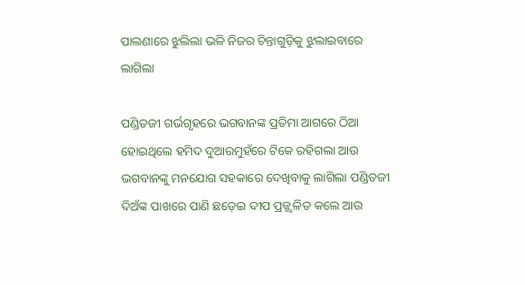ପାଲଣାରେ ଝୁଲିଲା ଭଳି ନିଜର ଚିନ୍ତାଗୁଡ଼ିକୁ ଝୁଲାଇବାରେ ଲାଗିଲା

ପଣ୍ଡିତଜୀ ଗର୍ଭଗୃହରେ ଭଗବାନଙ୍କ ପ୍ରତିମା ଆଗରେ ଠିଆ ହୋଇଥିଲେ ହମିଦ ଦୁଆରମୁହଁରେ ଟିକେ ରହିଗଲା ଆଉ ଭଗବାନଙ୍କୁ ମନଯୋଗ ସହକାରେ ଦେଖିବାକୁ ଲାଗିଲା ପଣ୍ଡିତଜୀ ଦିଅଁଙ୍କ ପାଖରେ ପାଣି ଛଡ଼େଇ ଦୀପ ପ୍ରଜ୍ଜ୍ୱଳିତ କଲେ ଆଉ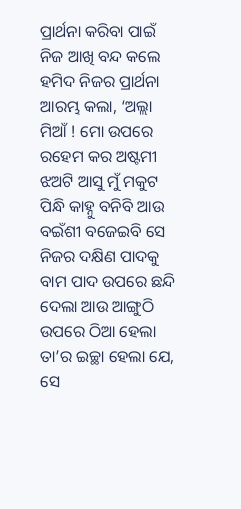ପ୍ରାର୍ଥନା କରିବା ପାଇଁ ନିଜ ଆଖି ବନ୍ଦ କଲେ ହମିଦ ନିଜର ପ୍ରାର୍ଥନା ଆରମ୍ଭ କଲା, ‘ଅଲ୍ଲା ମିଆଁ ! ମୋ ଉପରେ ରହେମ କର ଅଷ୍ଟମୀ ଝଅଟି ଆସୁ ମୁଁ ମକୁଟ ପିନ୍ଧି କାହ୍ନୁ ବନିବି ଆଉ ବଇଁଶୀ ବଜେଇବି ସେ ନିଜର ଦକ୍ଷିଣ ପାଦକୁ ବାମ ପାଦ ଉପରେ ଛନ୍ଦି ଦେଲା ଆଉ ଆଙ୍ଗୁଠି ଉପରେ ଠିଆ ହେଲା ତା’ର ଇଚ୍ଛା ହେଲା ଯେ, ସେ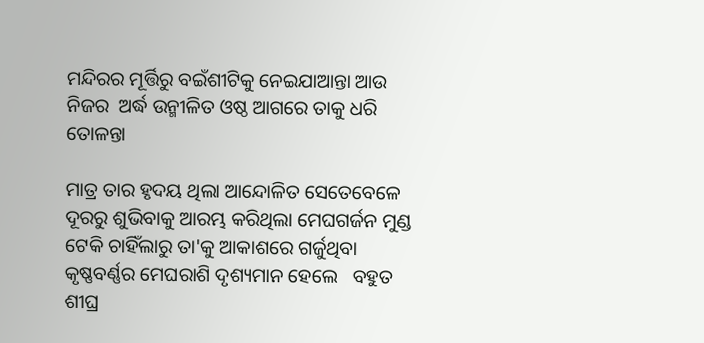ମନ୍ଦିରର ମୂର୍ତ୍ତିରୁ ବଇଁଶୀଟିକୁ ନେଇଯାଆନ୍ତା ଆଉ ନିଜର  ଅର୍ଦ୍ଧ ଉନ୍ମୀଳିତ ଓଷ୍ଠ ଆଗରେ ତାକୁ ଧରି ତୋଳନ୍ତା

ମାତ୍ର ତାର ହୃଦୟ ଥିଲା ଆନ୍ଦୋଳିତ ସେତେବେଳେ ଦୂରରୁ ଶୁଭିବାକୁ ଆରମ୍ଭ କରିଥିଲା ମେଘଗର୍ଜନ ମୁଣ୍ଡ ଟେକି ଚାହିଁଲାରୁ ତା'କୁ ଆକାଶରେ ଗର୍ଜୁଥିବା କୃଷ୍ଣବର୍ଣ୍ଣର ମେଘରାଶି ଦୃଶ୍ୟମାନ ହେଲେ   ବହୁତ ଶୀଘ୍ର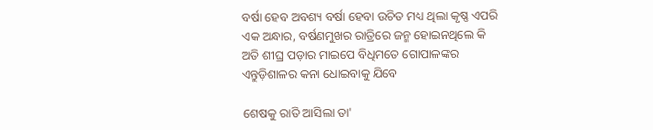ବର୍ଷା ହେବ ଅବଶ୍ୟ ବର୍ଷା ହେବା ଉଚିତ ମଧ୍ୟ ଥିଲା କୃଷ୍ଣ ଏପରି ଏକ ଅନ୍ଧାର, ବର୍ଷଣମୁଖର ରାତ୍ରିରେ ଜନ୍ମ ହୋଇନଥିଲେ କି ଅତି ଶୀଘ୍ର ପଡ଼ାର ମାଇପେ ବିଧିମତେ ଗୋପାଳଙ୍କର ଏନ୍ତୁଡ଼ିଶାଳର କନା ଧୋଇବାକୁ ଯିବେ

ଶେଷକୁ ରାତି ଆସିଲା ତା'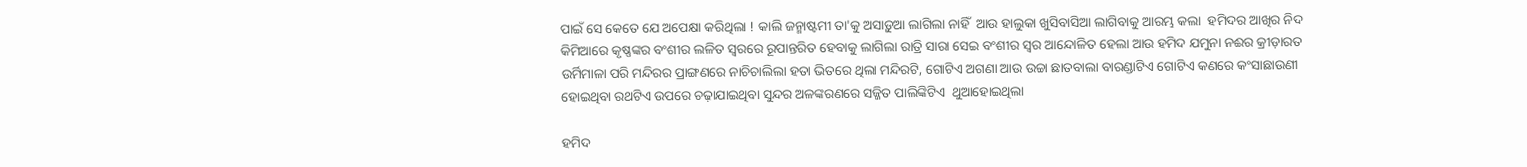ପାଇଁ ସେ କେତେ ଯେ ଅପେକ୍ଷା କରିଥିଲା ! କାଲି ଜନ୍ମାଷ୍ଟମୀ ତା'କୁ ଅସାଡ଼ୁଆ ଲାଗିଲା ନାହିଁ  ଆଉ ହାଲୁକା ଖୁସିବାସିଆ ଲାଗିବାକୁ ଆରମ୍ଭ କଲା  ହମିଦର ଆଖିର ନିଦ କିମିଆରେ କୃଷ୍ଣଙ୍କର ବଂଶୀର ଲଳିତ ସ୍ୱରରେ ରୂପାନ୍ତରିତ ହେବାକୁ ଲାଗିଲା ରାତ୍ରି ସାରା ସେଇ ବଂଶୀର ସ୍ୱର ଆନ୍ଦୋଳିତ ହେଲା ଆଉ ହମିଦ ଯମୁନା ନଈର କ୍ରୀଡ଼ାରତ ଉର୍ମିମାଳା ପରି ମନ୍ଦିରର ପ୍ରାଙ୍ଗଣରେ ନାଚିଚାଲିଲା ହତା ଭିତରେ ଥିଲା ମନ୍ଦିରଟି, ଗୋଟିଏ ଅଗଣା ଆଉ ଉଚ୍ଚା ଛାତବାଲା ବାରଣ୍ଡାଟିଏ ଗୋଟିଏ କଣରେ କଂସାଛାଉଣୀ ହୋଇଥିବା ରଥଟିଏ ଉପରେ ଚଢ଼ାଯାଇଥିବା ସୁନ୍ଦର ଅଳଙ୍କରଣରେ ସଜ୍ଜିତ ପାଲିଙ୍କିଟିଏ  ଥୁଆହୋଇଥିଲା

ହମିଦ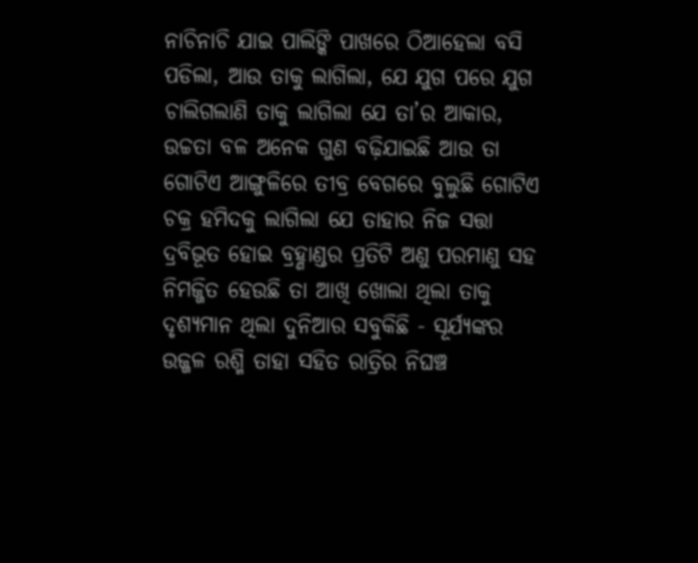ନାଚିନାଚି ଯାଇ ପାଲିଙ୍କି ପାଖରେ ଠିଆହେଲା ବସି ପଡିଲା, ଆଉ ତାକୁ ଲାଗିଲା, ଯେ ଯୁଗ ପରେ ଯୁଗ ଚାଲିଗଲାଣି ତାକୁ ଲାଗିଲା ଯେ ତା’ର ଆକାର, ଉଚ୍ଚତା ବଳ ଅନେକ ଗୁଣ ବଢ଼ିଯାଇଛି ଆଉ ତା ଗୋଟିଏ ଆଙ୍ଗୁଳିରେ ତୀବ୍ର ବେଗରେ ବୁଲୁଛି ଗୋଟିଏ ଚକ୍ର ହମିଦକୁ ଲାଗିଲା ଯେ ତାହାର ନିଜ ସତ୍ତା ଦ୍ରବିଭୂତ ହୋଇ ବ୍ରହ୍ଣାଣ୍ଡର ପ୍ରତିଟି ଅଣୁ ପରମାଣୁ ସହ ନିମଜ୍ଜିତ ହେଉଛି ତା ଆଖି ଖୋଲା ଥିଲା ତାକୁ ଦୃଶ୍ୟମାନ ଥିଲା ଦୁନିଆର ସବୁକିଛି - ସୂର୍ଯ୍ୟଙ୍କର ଉଜ୍ଜଳ ରଶ୍ମି ତାହା ସହିତ ରାତ୍ରିର ନିଘଞ୍ଚ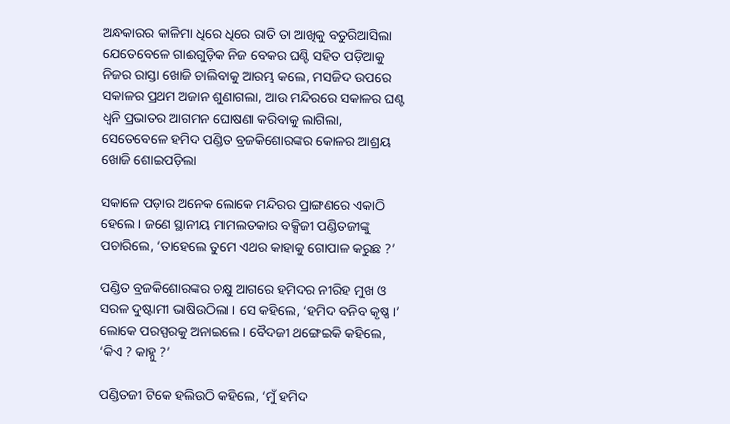ଅନ୍ଧକାରର କାଳିମା ଧିରେ ଧିରେ ରାତି ତା ଆଖିକୁ ବତୁରିଆସିଲା ଯେତେବେଳେ ଗାଈଗୁଡ଼ିକ ନିଜ ବେକର ଘଣ୍ଟି ସହିତ ପଡ଼ିଆକୁ ନିଜର ରାସ୍ତା ଖୋଜି ଚାଲିବାକୁ ଆରମ୍ଭ କଲେ, ମସଜିଦ ଉପରେ ସକାଳର ପ୍ରଥମ ଅଜାନ ଶୁଣାଗଲା, ଆଉ ମନ୍ଦିରରେ ସକାଳର ଘଣ୍ଟ ଧ୍ୱନି ପ୍ରଭାତର ଆଗମନ ଘୋଷଣା କରିବାକୁ ଲାଗିଲା, ସେତେବେଳେ ହମିଦ ପଣ୍ଡିତ ବ୍ରଜକିଶୋରଙ୍କର କୋଳର ଆଶ୍ରୟ ଖୋଜି ଶୋଇପଡ଼ିଲା

ସକାଳେ ପଡ଼ାର ଅନେକ ଲୋକେ ମନ୍ଦିରର ପ୍ରାଙ୍ଗଣରେ ଏକାଠି ହେଲେ । ଜଣେ ସ୍ଥାନୀୟ ମାମଲତକାର ବକ୍ସିଜୀ ପଣ୍ଡିତଜୀଙ୍କୁ ପଚାରିଲେ, ‘ତାହେଲେ ତୁମେ ଏଥର କାହାକୁ ଗୋପାଳ କରୁଛ ?’

ପଣ୍ଡିତ ବ୍ରଜକିଶୋରଙ୍କର ଚକ୍ଷୁ ଆଗରେ ହମିଦର ନୀରିହ ମୁଖ ଓ ସରଳ ଦୁଷ୍ଟାମୀ ଭାଷିଉଠିଲା । ସେ କହିଲେ, ‘ହମିଦ ବନିବ କୃଷ୍ଣ ।’ ଲୋକେ ପରସ୍ପରକୁ ଅନାଇଲେ । ବୈଦଜୀ ଥଙ୍ଗେଇକି କହିଲେ, ‘କିଏ ? କାହ୍ନୁ ?’

ପଣ୍ଡିତଜୀ ଟିକେ ହଲିଉଠି କହିଲେ, ‘ମୁଁ ହମିଦ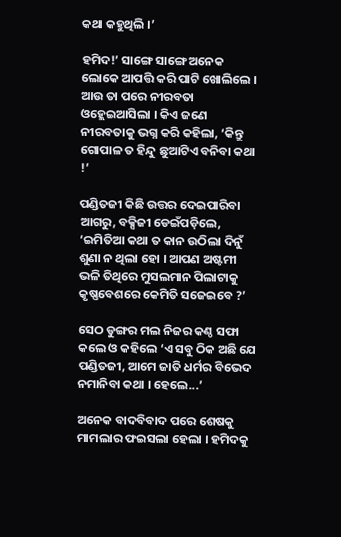କଥା କହୁଥିଲି ।’

ହମିଦ!’ ସାଙ୍ଗେ ସାଙ୍ଗେ ଅନେକ ଲୋକେ ଆପତ୍ତି କରି ପାଟି ଖୋଲିଲେ । ଆଉ ତା ପରେ ନୀରବତା ଓହ୍ଲେଇଆସିଲା । କିଏ ଜଣେ ନୀରବତାକୁ ଭଗ୍ନ କରି କହିଲା, ‘କିନ୍ତୁ ଗୋପାଳ ତ ହିନ୍ଦୁ ଛୁଆଟିଏ ବନିବା କଥା !’

ପଣ୍ଡିତଜୀ କିଛି ଉତ୍ତର ଦେଇପାରିବା ଆଗରୁ, ବକ୍ସିଜୀ ଡେଇଁପଡ଼ିଲେ, ‘ଇମିତିଆ କଥା ତ କାନ ଉଠିଲା ଦିନୁଁ ଶୁଣା ନ ଥିଲା ହୋ । ଆପଣ ଅଷ୍ଟମୀ ଭଳି ତିଥିରେ ମୁସଲମାନ ପିଲାଟାକୁ କୃଷ୍ଣବେଶରେ କେମିତି ସଜେଇବେ ?’

ସେଠ ଡୁଙ୍ଗର ମଲ ନିଜର କଣ୍ଠ ସଫା କଲେ ଓ କହିଲେ ‘ଏ ସବୁ ଠିକ ଅଛି ଯେ ପଣ୍ଡିତଜୀ, ଆମେ ଜାତି ଧର୍ମର ବିଭେଦ ନମାନିବା କଥା । ହେଲେ...’

ଅନେକ ବାଦବିବାଦ ପରେ ଶେଷକୁ ମାମଲାର ଫଇସଲା ହେଲା । ହମିଦକୁ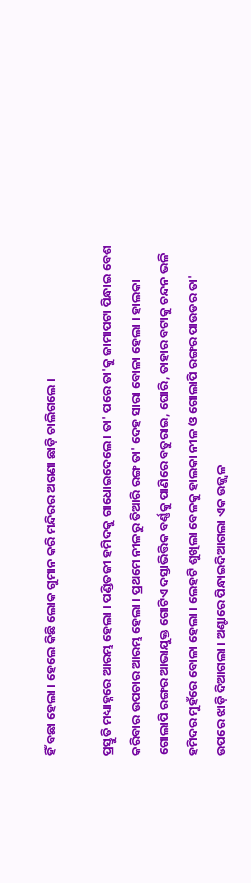ହିଁ ବଛା ହେଲା । ହେଲେ କିଛି ଲୋକ ଗୁମାନ କରି ମନ୍ଦିରର ଅଗଣା ଛାଡ଼ି ଚାଲିଗଲେ ।

ପ୍ରସ୍ତୁତି ମଧ୍ୟାହ୍ନରେ ଆରମ୍ଭ ହେଲା । ପଣ୍ଡିତଜୀ ହମିଦକୁ ଗାଧୋଇଦେଲେ । ତା' ପରେ ତା'କୁ ଜାମାପଟା ପିନ୍ଧାଇ ବେଶ କରିବାର ଉପଚାର ଆରମ୍ଭ ହେଲା । ପ୍ରଥମେ ନୀଳରୁ ତିଆରି ରଙ୍ଗ ତା' ଦେହ ସାରା ବୋଳା ହେଲା । ହାଲକା ଗୋଲାପି ରଙ୍ଗର ଆଭାଯୁକ୍ତ ଗୋଟିଏ ଦସ୍ତାଭିତ୍ତିକ ବର୍ଣ୍ଣକୁ ପାଣିରେ ବତୁରାଇ, ଘୋରି, ତାହାର ବଟାକୁ ଚନ୍ଦନ ଭଳି ହମିଦର ମୁହଁରେ ବୋଳା ହେଲା । ଲେହଟି ଶୁଖିଲା ବେଳକୁ ହାଲକା ନୀଳ ଓ ଗୋଲାପି ରଙ୍ଗର ପାଉଡର ତା' ଉପରେ ଝାଡ଼ି ଦିଆଗଲା । ଅଣ୍ଟାରେ ପିନ୍ଧାଇଦିଆଗଲା ଏକ ଉଜ୍ଜ୍ୱଳ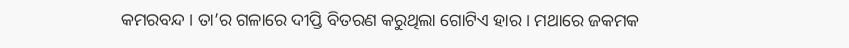କମରବନ୍ଦ । ତା’ର ଗଳାରେ ଦୀପ୍ତି ବିତରଣ କରୁଥିଲା ଗୋଟିଏ ହାର । ମଥାରେ ଜକମକ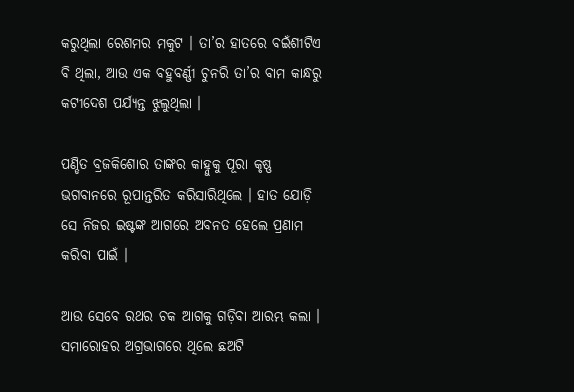କରୁଥିଲା ରେଶମର ମକୁଟ । ତା’ର ହାତରେ ବଇଁଶୀଟିଏ ବି ଥିଲା, ଆଉ ଏକ ବହୁବର୍ଣ୍ଣୀ ଚୁନରି ତା’ର ବାମ କାନ୍ଧରୁ କଟୀଦେଶ ପର୍ଯ୍ୟନ୍ତ ଝୁଲୁଥିଲା ।

ପଣ୍ଡିତ ବ୍ରଜକିଶୋର ତାଙ୍କର କାହ୍ନୁକୁ ପୂରା କୃଷ୍ଣ ଭଗବାନରେ ରୂପାନ୍ତରିତ କରିସାରିଥିଲେ । ହାତ ଯୋଡ଼ି ସେ ନିଜର ଇଷ୍ଟଙ୍କ ଆଗରେ ଅବନତ ହେଲେ ପ୍ରଣାମ କରିବା ପାଇଁ ।

ଆଉ ସେବେ ରଥର ଚକ ଆଗକୁ ଗଡ଼ିବା ଆରମ୍ଭ କଲା । ସମାରୋହର ଅଗ୍ରଭାଗରେ ଥିଲେ ଛଅଟି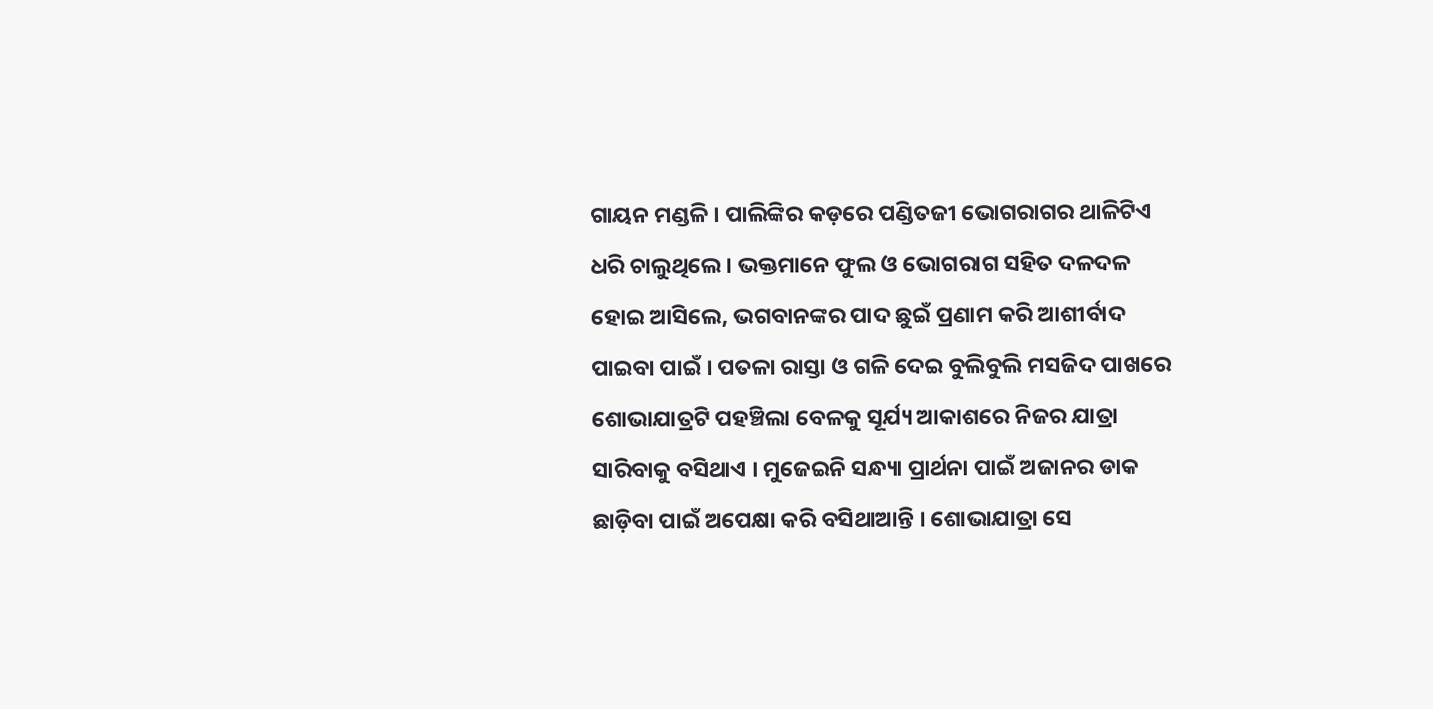ଗାୟନ ମଣ୍ଡଳି । ପାଲିଙ୍କିର କଡ଼ରେ ପଣ୍ଡିତଜୀ ଭୋଗରାଗର ଥାଳିଟିଏ ଧରି ଚାଲୁଥିଲେ । ଭକ୍ତମାନେ ଫୁଲ ଓ ଭୋଗରାଗ ସହିତ ଦଳଦଳ ହୋଇ ଆସିଲେ, ଭଗବାନଙ୍କର ପାଦ ଛୁଇଁ ପ୍ରଣାମ କରି ଆଶୀର୍ବାଦ ପାଇବା ପାଇଁ । ପତଳା ରାସ୍ତା ଓ ଗଳି ଦେଇ ବୁଲିବୁଲି ମସଜିଦ ପାଖରେ ଶୋଭାଯାତ୍ରଟି ପହଞ୍ଚିଲା ବେଳକୁ ସୂର୍ଯ୍ୟ ଆକାଶରେ ନିଜର ଯାତ୍ରା ସାରିବାକୁ ବସିଥାଏ । ମୁଜେଇନି ସନ୍ଧ୍ୟା ପ୍ରାର୍ଥନା ପାଇଁ ଅଜାନର ଡାକ ଛାଡ଼ିବା ପାଇଁ ଅପେକ୍ଷା କରି ବସିଥାଆନ୍ତି । ଶୋଭାଯାତ୍ରା ସେ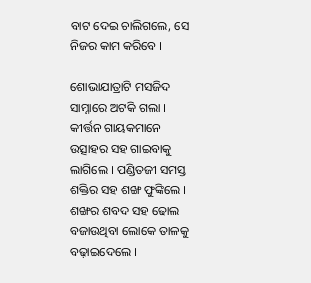ବାଟ ଦେଇ ଚାଲିଗଲେ, ସେ ନିଜର କାମ କରିବେ ।

ଶୋଭାଯାତ୍ରାଟି ମସଜିଦ ସାମ୍ନାରେ ଅଟକି ଗଲା । କୀର୍ତ୍ତନ ଗାୟକମାନେ ଉତ୍ସାହର ସହ ଗାଇବାକୁ ଲାଗିଲେ । ପଣ୍ଡିତଜୀ ସମସ୍ତ ଶକ୍ତିର ସହ ଶଙ୍ଖ ଫୁଙ୍କିଲେ । ଶଙ୍ଖର ଶବଦ ସହ ଢୋଲ ବଜାଉଥିବା ଲୋକେ ତାଳକୁ ବଢ଼ାଇଦେଲେ ।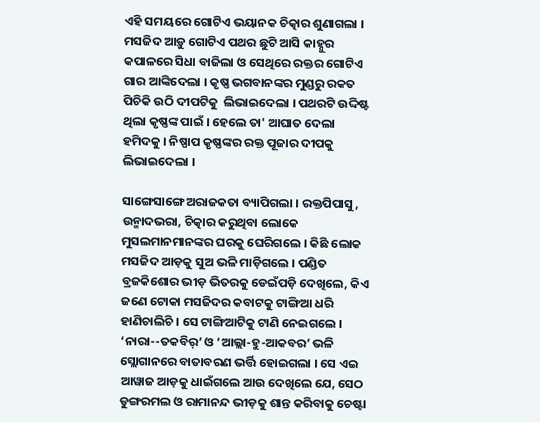ଏହି ସମୟରେ ଗୋଟିଏ ଭୟାନକ ଚିତ୍କାର ଶୁଣାଗଲା । ମସଜିଦ ଆଡ଼ୁ ଗୋଟିଏ ପଥର ଛୁଟି ଆସି କାହ୍ନୁର କପାଳରେ ସିଧା ବାଜିଲା ଓ ସେଥିରେ ରକ୍ତର ଗୋଟିଏ ଗାର ଆଙ୍କିଦେଲା । କୃଷ୍ଣ ଭଗବାନଙ୍କର ମୁଣ୍ଡରୁ ରକତ ପିଚିକି ଉଠି ଦୀପଟିକୁ  ଲିଭାଇଦେଲା । ପଥରଟି ଉଦ୍ଦିଷ୍ଟ ଥିଲା କୃଷ୍ଣଙ୍କ ପାଇଁ । ହେଲେ ତା' ଆଘାତ ଦେଲା ହମିଦକୁ । ନିଷ୍ପାପ କୃଷ୍ଣଙ୍କର ରକ୍ତ ପୂଜାର ଦୀପକୁ ଲିଭାଇଦେଲା ।

ସାଙ୍ଗେସାଙ୍ଗେ ଅରାଜକତା ବ୍ୟାପିଗଲା । ରକ୍ତପିପାସୁ, ଉନ୍ମାଦଭରା, ଚିତ୍କାର କରୁଥିବା ଲୋକେ ମୁସଲମାନମାନଙ୍କର ଘରକୁ ଘେରିଗଲେ । କିଛି ଲୋକ ମସଜିଦ ଆଡ଼କୁ ସୁଅ ଭଳି ମାଡ଼ିଗଲେ । ପଣ୍ଡିତ ବ୍ରଜକିଶୋର ଭୀଡ଼ ଭିତରକୁ ଡେଇଁପଡ଼ି ଦେଖିଲେ, କିଏ ଜଣେ ଟୋକା ମସଜିଦର କବାଟକୁ ଟାଙ୍ଗିଆ ଧରି ହାଣିଚାଲିଚି । ସେ ଟାଙ୍ଗିଆଟିକୁ ଟାଣି ନେଇଗଲେ । ‘ନାରା--ତକବିର୍’ ଓ ‘ଆଲ୍ଲା-ହୁ-ଆକବର’ ଭଳି ସ୍ଲୋଗାନରେ ବାତାବରଣ ଭର୍ତ୍ତି ହୋଇଗଲା । ସେ ଏଇ ଆୱାଜ ଆଡ଼କୁ ଧାଇଁଗଲେ ଆଉ ଦେଖିଲେ ଯେ, ସେଠ ଡୁଙ୍ଗରମଲ ଓ ରାମାନନ୍ଦ ଭୀଡ଼କୁ ଶାନ୍ତ କରିବାକୁ ଚେଷ୍ଟା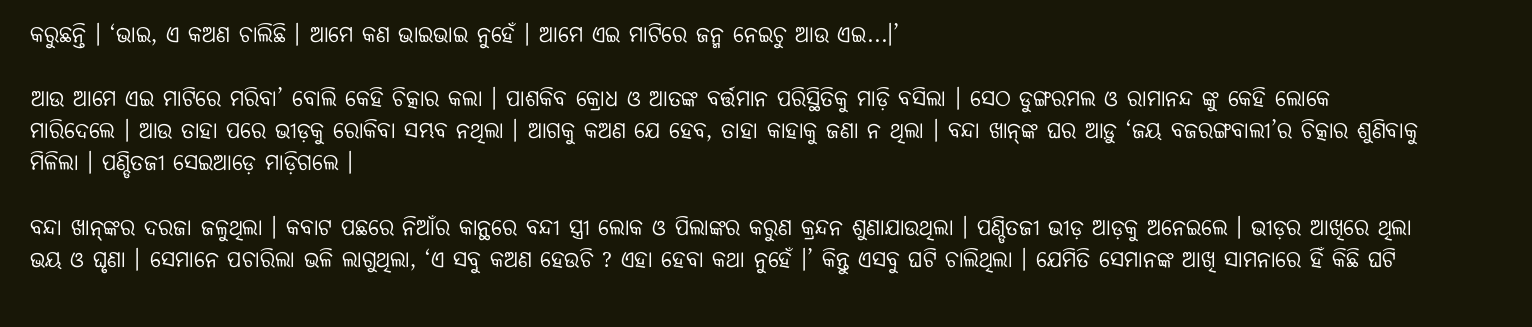କରୁଛନ୍ତି । ‘ଭାଇ, ଏ କଅଣ ଚାଲିଛି । ଆମେ କଣ ଭାଇଭାଇ ନୁହେଁ । ଆମେ ଏଇ ମାଟିରେ ଜନ୍ମ ନେଇଚୁ ଆଉ ଏଇ...।’

ଆଉ ଆମେ ଏଇ ମାଟିରେ ମରିବା’ ବୋଲି କେହି ଚିତ୍କାର କଲା । ପାଶକିବ କ୍ରୋଧ ଓ ଆତଙ୍କ ବର୍ତ୍ତମାନ ପରିସ୍ଥିତିକୁ ମାଡ଼ି ବସିଲା । ସେଠ ଡୁଙ୍ଗରମଲ ଓ ରାମାନନ୍ଦ ଙ୍କୁ କେହି ଲୋକେ ମାରିଦେଲେ । ଆଉ ତାହା ପରେ ଭୀଡ଼କୁ ରୋକିବା ସମ୍ଭବ ନଥିଲା । ଆଗକୁ କଅଣ ଯେ ହେବ, ତାହା କାହାକୁ ଜଣା ନ ଥିଲା । ବନ୍ଦା ଖାନ୍‌ଙ୍କ ଘର ଆଡ଼ୁ ‘ଜୟ ବଜରଙ୍ଗବାଲୀ’ର ଚିତ୍କାର ଶୁଣିବାକୁ ମିଳିଲା । ପଣ୍ଡିତଜୀ ସେଇଆଡ଼େ ମାଡ଼ିଗଲେ ।

ବନ୍ଦା ଖାନ୍‌ଙ୍କର ଦରଜା ଜଳୁଥିଲା । କବାଟ ପଛରେ ନିଆଁର କାନ୍ଥରେ ବନ୍ଦୀ ସ୍ତ୍ରୀ ଲୋକ ଓ ପିଲାଙ୍କର କରୁଣ କ୍ରନ୍ଦନ ଶୁଣାଯାଉଥିଲା । ପଣ୍ଡିତଜୀ ଭୀଡ଼ ଆଡ଼କୁ ଅନେଇଲେ । ଭୀଡ଼ର ଆଖିରେ ଥିଲା ଭୟ ଓ ଘୃଣା । ସେମାନେ ପଚାରିଲା ଭଳି ଲାଗୁଥିଲା, ‘ଏ ସବୁ କଅଣ ହେଉଚି ? ଏହା ହେବା କଥା ନୁହେଁ ।’ କିନ୍ତୁ ଏସବୁ ଘଟି ଚାଲିଥିଲା । ଯେମିତି ସେମାନଙ୍କ ଆଖି ସାମନାରେ ହିଁ କିଛି ଘଟି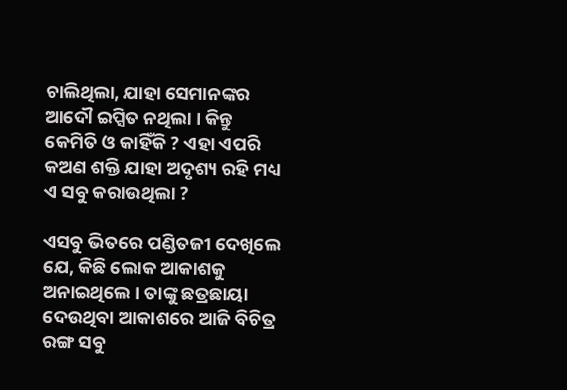ଚାଲିଥିଲା, ଯାହା ସେମାନଙ୍କର ଆଦୌ ଇପ୍ସିତ ନଥିଲା । କିନ୍ତୁ କେମିତି ଓ କାହିଁକି ? ଏହା ଏପରି କଅଣ ଶକ୍ତି ଯାହା ଅଦୃଶ୍ୟ ରହି ମଧ୍ୟ ଏ ସବୁ କରାଉଥିଲା ?

ଏସବୁ ଭିତରେ ପଣ୍ଡିତଜୀ ଦେଖିଲେ ଯେ, କିଛି ଲୋକ ଆକାଶକୁ ଅନାଇଥିଲେ । ତାଙ୍କୁ ଛତ୍ରଛାୟା ଦେଉଥିବା ଆକାଶରେ ଆଜି ବିଚିତ୍ର ରଙ୍ଗ ସବୁ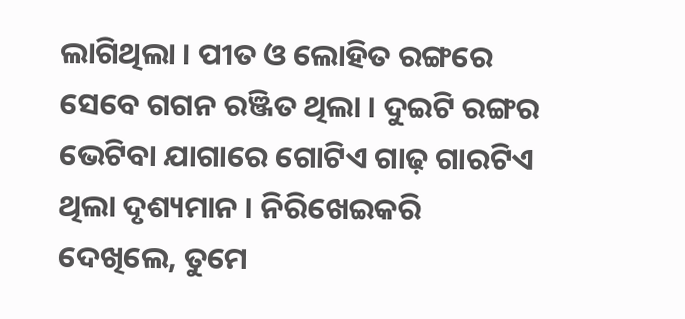ଲାଗିଥିଲା । ପୀତ ଓ ଲୋହିତ ରଙ୍ଗରେ ସେବେ ଗଗନ ରଞ୍ଜିତ ଥିଲା । ଦୁଇଟି ରଙ୍ଗର ଭେଟିବା ଯାଗାରେ ଗୋଟିଏ ଗାଢ଼ ଗାରଟିଏ ଥିଲା ଦୃଶ୍ୟମାନ । ନିରିଖେଇକରି ଦେଖିଲେ, ତୁମେ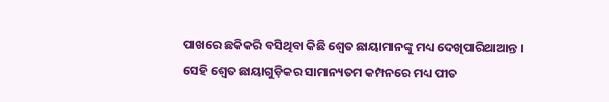ପାଖରେ ଛକିକରି ବସିଥିବା କିଛି ଶ୍ୱେତ ଛାୟାମାନଙ୍କୁ ମଧ୍ୟ ଦେଖିପାରିଥାଆନ୍ତ । ସେହି ଶ୍ୱେତ ଛାୟାଗୁଡ଼ିକର ସାମାନ୍ୟତମ କମ୍ପନରେ ମଧ୍ୟ ପୀତ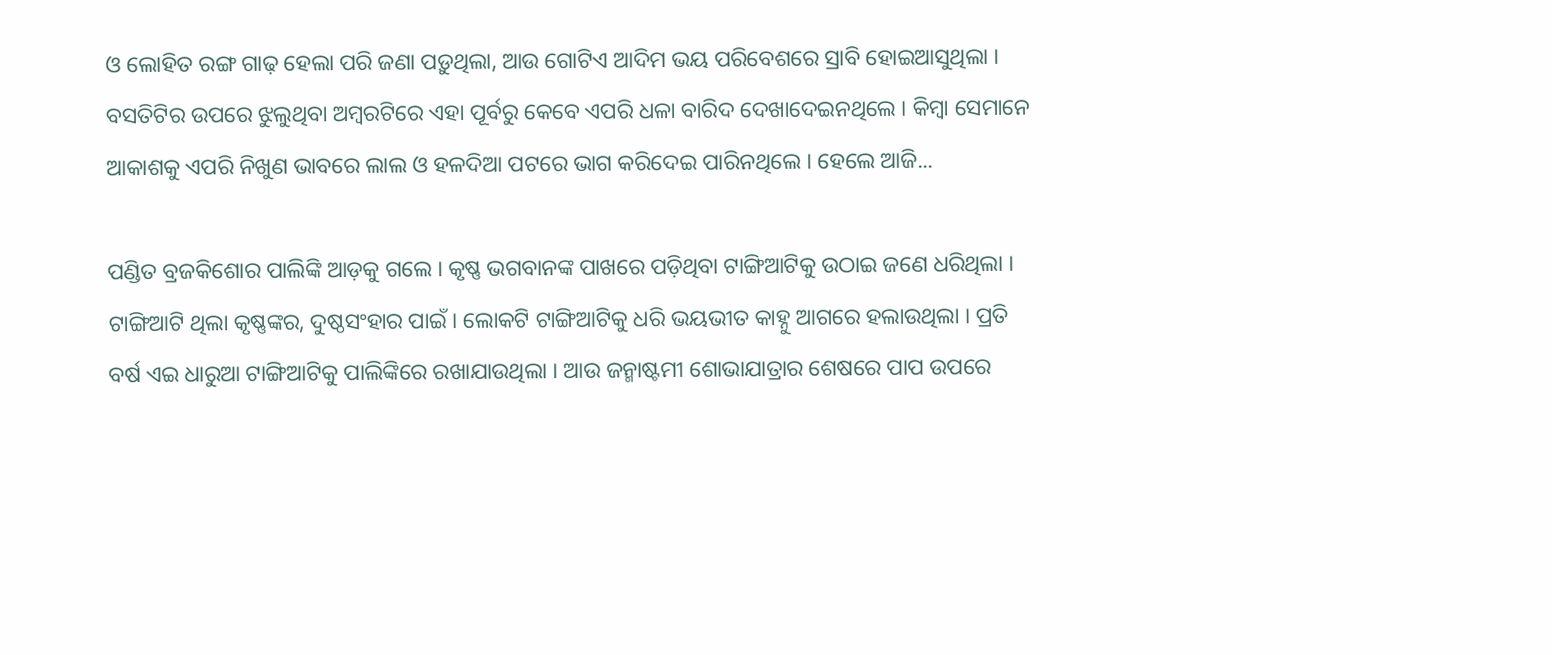ଓ ଲୋହିତ ରଙ୍ଗ ଗାଢ଼ ହେଲା ପରି ଜଣା ପଡ଼ୁଥିଲା, ଆଉ ଗୋଟିଏ ଆଦିମ ଭୟ ପରିବେଶରେ ସ୍ରାବି ହୋଇଆସୁଥିଲା । ବସତିଟିର ଉପରେ ଝୁଲୁଥିବା ଅମ୍ବରଟିରେ ଏହା ପୂର୍ବରୁ କେବେ ଏପରି ଧଳା ବାରିଦ ଦେଖାଦେଇନଥିଲେ । କିମ୍ବା ସେମାନେ ଆକାଶକୁ ଏପରି ନିଖୁଣ ଭାବରେ ଲାଲ ଓ ହଳଦିଆ ପଟରେ ଭାଗ କରିଦେଇ ପାରିନଥିଲେ । ହେଲେ ଆଜି...

ପଣ୍ଡିତ ବ୍ରଜକିଶୋର ପାଲିଙ୍କି ଆଡ଼କୁ ଗଲେ । କୃଷ୍ଣ ଭଗବାନଙ୍କ ପାଖରେ ପଡ଼ିଥିବା ଟାଙ୍ଗିଆଟିକୁ ଉଠାଇ ଜଣେ ଧରିଥିଲା । ଟାଙ୍ଗିଆଟି ଥିଲା କୃଷ୍ଣଙ୍କର, ଦୁଷ୍ଠସଂହାର ପାଇଁ । ଲୋକଟି ଟାଙ୍ଗିଆଟିକୁ ଧରି ଭୟଭୀତ କାହ୍ନୁ ଆଗରେ ହଲାଉଥିଲା । ପ୍ରତି ବର୍ଷ ଏଇ ଧାରୁଆ ଟାଙ୍ଗିଆଟିକୁ ପାଲିଙ୍କିରେ ରଖାଯାଉଥିଲା । ଆଉ ଜନ୍ମାଷ୍ଟମୀ ଶୋଭାଯାତ୍ରାର ଶେଷରେ ପାପ ଉପରେ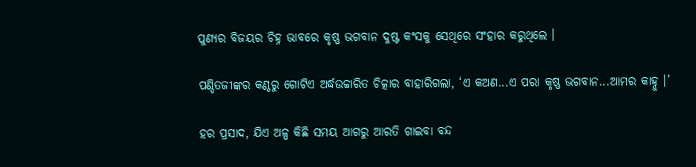ପୁଣ୍ୟର ବିଜୟର ଚିହ୍ନ ଭାବରେ କୃଷ୍ଣ ଭଗବାନ ଦୁଷ୍ଟ କଂସକୁ ସେଥିରେ ସଂହାର କରୁଥିଲେ ।

ପଣ୍ଡିତଜୀଙ୍କର କଣ୍ଠରୁ ଗୋଟିଏ ଅର୍ଦ୍ଧଉଚ୍ଚାରିତ ଚିତ୍କାର ବାହାରିଗଲା, ‘ଏ କଅଣ...ଏ ପରା କୃଷ୍ଣ ଭଗବାନ...ଆମର କାହ୍ନୁ ।’

ହର ପ୍ରସାଦ, ଯିଏ ଅଳ୍ପ କିଛି ସମୟ ଆଗରୁ ଆରତି ଗାଇବା ବନ୍ଦ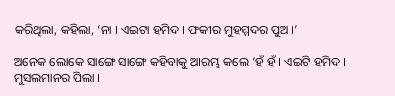କରିଥିଲା, କହିଲା, ‘ନା । ଏଇଟା ହମିଦ । ଫକୀର ମୁହମ୍ମଦର ପୁଅ ।’

ଅନେକ ଲୋକେ ସାଙ୍ଗେ ସାଙ୍ଗେ କହିବାକୁ ଆରମ୍ଭ କଲେ ‘ହଁ ହଁ । ଏଇଟି ହମିଦ । ମୁସଲମାନର ପିଲା ।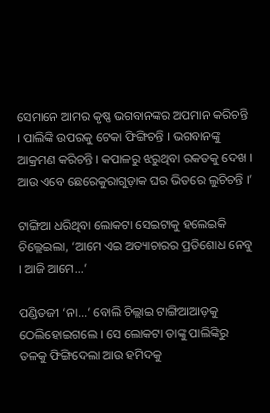ସେମାନେ ଆମର କୃଷ୍ଣ ଭଗବାନଙ୍କର ଅପମାନ କରିଚନ୍ତି । ପାଲିଙ୍କି ଉପରକୁ ଟେକା ଫିଙ୍ଗିଚନ୍ତି । ଭଗବାନଙ୍କୁ ଆକ୍ରମଣ କରିଚନ୍ତି । କପାଳରୁ ଝରୁଥିବା ରକତକୁ ଦେଖ । ଆଉ ଏବେ ଛେରେକୁରାଗୁଡ଼ାକ ଘର ଭିତରେ ଲୁଚିଚନ୍ତି ।’

ଟାଙ୍ଗିଆ ଧରିଥିବା ଲୋକଟା ସେଇଟାକୁ ହଲେଇକି ଚିଲ୍ଲେଇଲା, ‘ଆମେ ଏଇ ଅତ୍ୟାଚାରର ପ୍ରତିଶୋଧ ନେବୁ । ଆଜି ଆମେ...’

ପଣ୍ଡିତଜୀ ‘ନା...’ ବୋଲି ଚିଲ୍ଲାଇ ଟାଙ୍ଗିଆଆଡ଼କୁ ଠେଲିହୋଇଗଲେ । ସେ ଲୋକଟା ତାଙ୍କୁ ପାଲିଙ୍କିରୁ ତଳକୁ ଫିଙ୍ଗିଦେଲା ଆଉ ହମିଦକୁ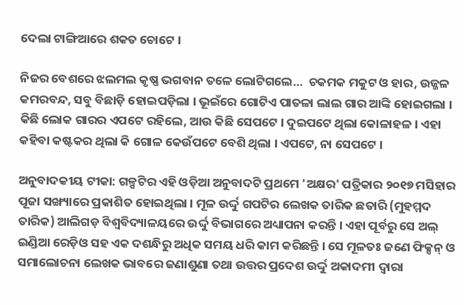ଦେଲା ଟାଙ୍ଗିଆରେ ଶକତ ଚୋଟେ ।

ନିଜର ବେଶରେ ଝଲମଲ କୃଷ୍ଣ ଭଗବାନ ତଳେ ଲୋଟିଗଲେ…  ଚକମକ ମକୁଟ ଓ ହାର, ଉଜ୍ଜଳ କମରବନ୍ଦ, ସବୁ ବିଛାଡ଼ି ହୋଇପଡ଼ିଲା । ଭୂଇଁରେ ଗୋଟିଏ ପାତଳା ଲାଲ ଗାର ଆଙ୍କି ହୋଇଗଲା । କିଛି ଲୋକ ଗାରର ଏପଟେ ରହିଲେ, ଆଉ କିଛି ସେପଟେ । ଦୁଇପଟେ ଥିଲା କୋଳାହଳ । ଏହା କହିବା କଷ୍ଟକର ଥିଲା କି ଗୋଳ କେଉଁପଟେ ବେଶି ଥିଲା । ଏପଟେ, ନା ସେପଟେ ।

ଅନୁବାଦକୀୟ ଟୀକା: ଗଳ୍ପଟିର ଏହି ଓଡ଼ିଆ ଅନୁବାଦଟି ପ୍ରଥମେ 'ଅକ୍ଷର' ପତ୍ରିକାର ୨୦୧୭ ମସିହାର ପୂଜା ସଙ୍ଖ୍ୟାରେ ପ୍ରକାଶିତ ହୋଇଥିଲା । ମୂଳ ଉର୍ଦ୍ଦୁ ଗପଟିର ଲେଖକ ତାରିକ ଛତାରି (ମୁହମ୍ମଦ ତାରିକ) ଆଲିଗଡ଼ ବିଶ୍ୱବିଦ୍ୟାଳୟରେ ଉର୍ଦ୍ଦୁ ବିଭାଗରେ ଅଧ୍ୟାପନା କରନ୍ତି । ଏହା ପୂର୍ବରୁ ସେ ଅଲ୍ ଇଣ୍ଡିଆ ରେଡ଼ିଓ ସହ ଏକ ଦଶନ୍ଧିରୁ ଅଧିକ ସମୟ ଧରି କାମ କରିଛନ୍ତି । ସେ ମୂଳତଃ ଜଣେ ଫିକ୍ସନ୍ ଓ ସମାଲୋଚନା ଲେଖକ ଭାବରେ ଜଣାଶୁଣା ତଥା ଉତ୍ତର ପ୍ରଦେଶ ଉର୍ଦ୍ଦୁ ଅକାଦମୀ ଦ୍ୱାରା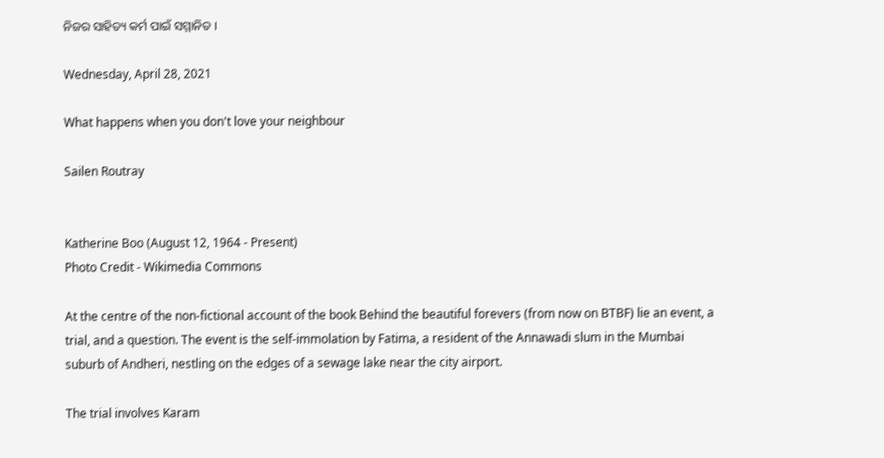ନିଜର ସାହିତ୍ୟ କର୍ମ ପାଇଁ ସମ୍ମାନିତ ।

Wednesday, April 28, 2021

What happens when you don't love your neighbour

Sailen Routray


Katherine Boo (August 12, 1964 - Present)
Photo Credit - Wikimedia Commons

At the centre of the non-fictional account of the book Behind the beautiful forevers (from now on BTBF) lie an event, a trial, and a question. The event is the self-immolation by Fatima, a resident of the Annawadi slum in the Mumbai suburb of Andheri, nestling on the edges of a sewage lake near the city airport.

The trial involves Karam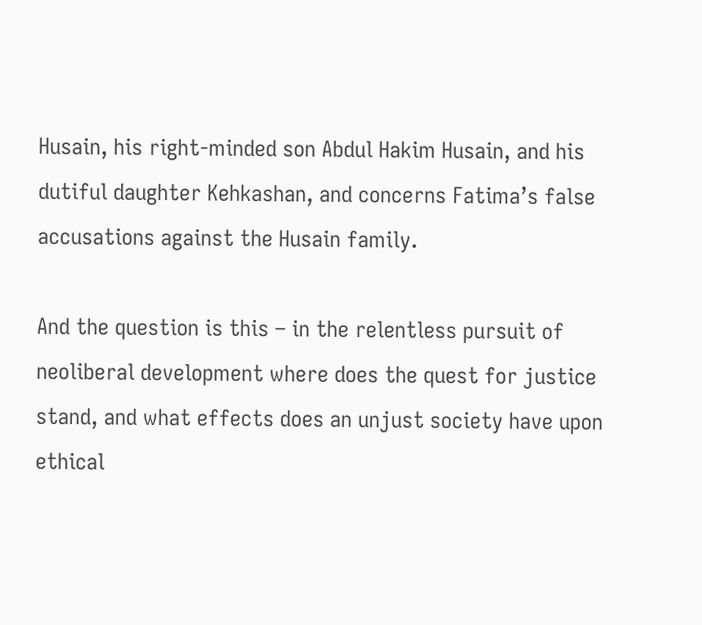Husain, his right-minded son Abdul Hakim Husain, and his dutiful daughter Kehkashan, and concerns Fatima’s false accusations against the Husain family.

And the question is this – in the relentless pursuit of neoliberal development where does the quest for justice stand, and what effects does an unjust society have upon ethical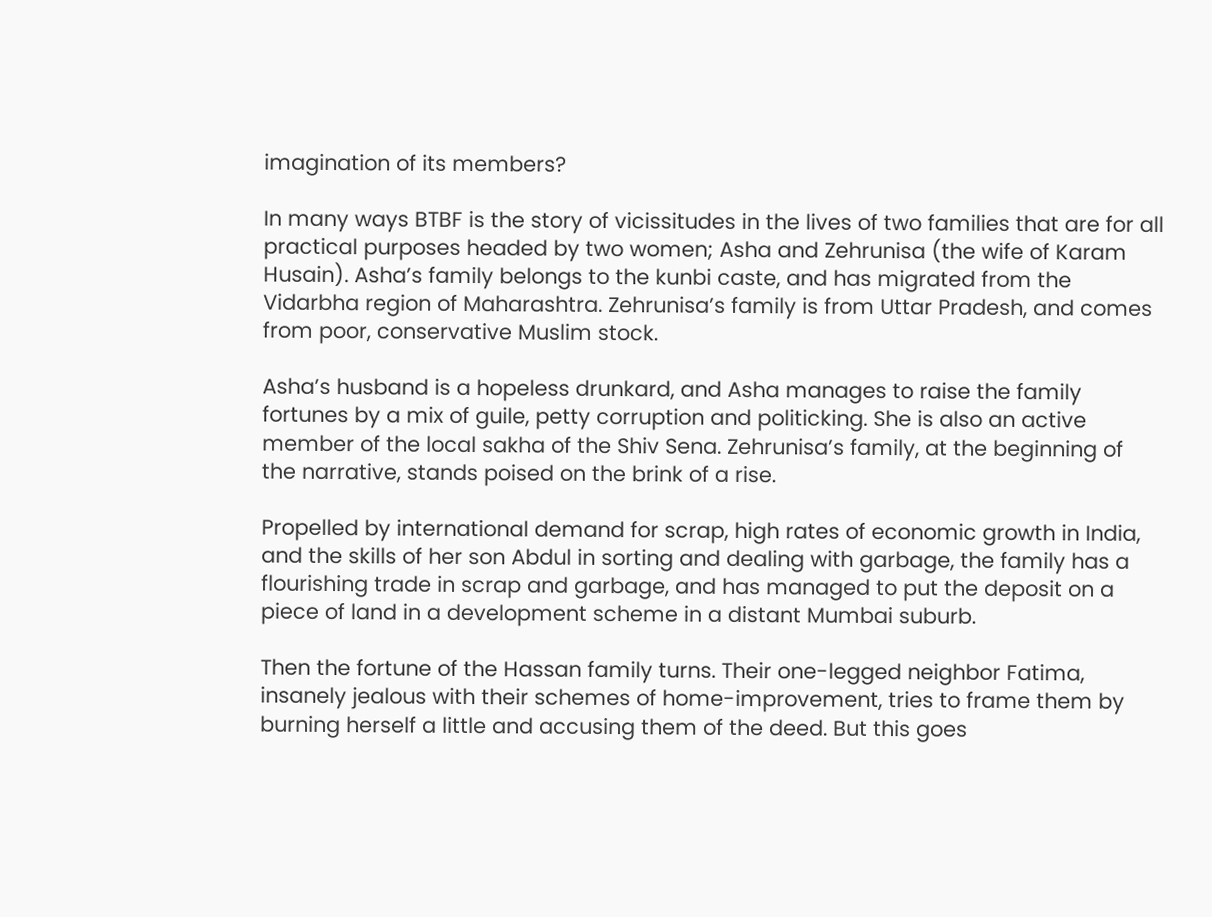imagination of its members?

In many ways BTBF is the story of vicissitudes in the lives of two families that are for all practical purposes headed by two women; Asha and Zehrunisa (the wife of Karam Husain). Asha’s family belongs to the kunbi caste, and has migrated from the Vidarbha region of Maharashtra. Zehrunisa’s family is from Uttar Pradesh, and comes from poor, conservative Muslim stock.

Asha’s husband is a hopeless drunkard, and Asha manages to raise the family fortunes by a mix of guile, petty corruption and politicking. She is also an active member of the local sakha of the Shiv Sena. Zehrunisa’s family, at the beginning of the narrative, stands poised on the brink of a rise.

Propelled by international demand for scrap, high rates of economic growth in India, and the skills of her son Abdul in sorting and dealing with garbage, the family has a flourishing trade in scrap and garbage, and has managed to put the deposit on a piece of land in a development scheme in a distant Mumbai suburb.

Then the fortune of the Hassan family turns. Their one-legged neighbor Fatima, insanely jealous with their schemes of home-improvement, tries to frame them by burning herself a little and accusing them of the deed. But this goes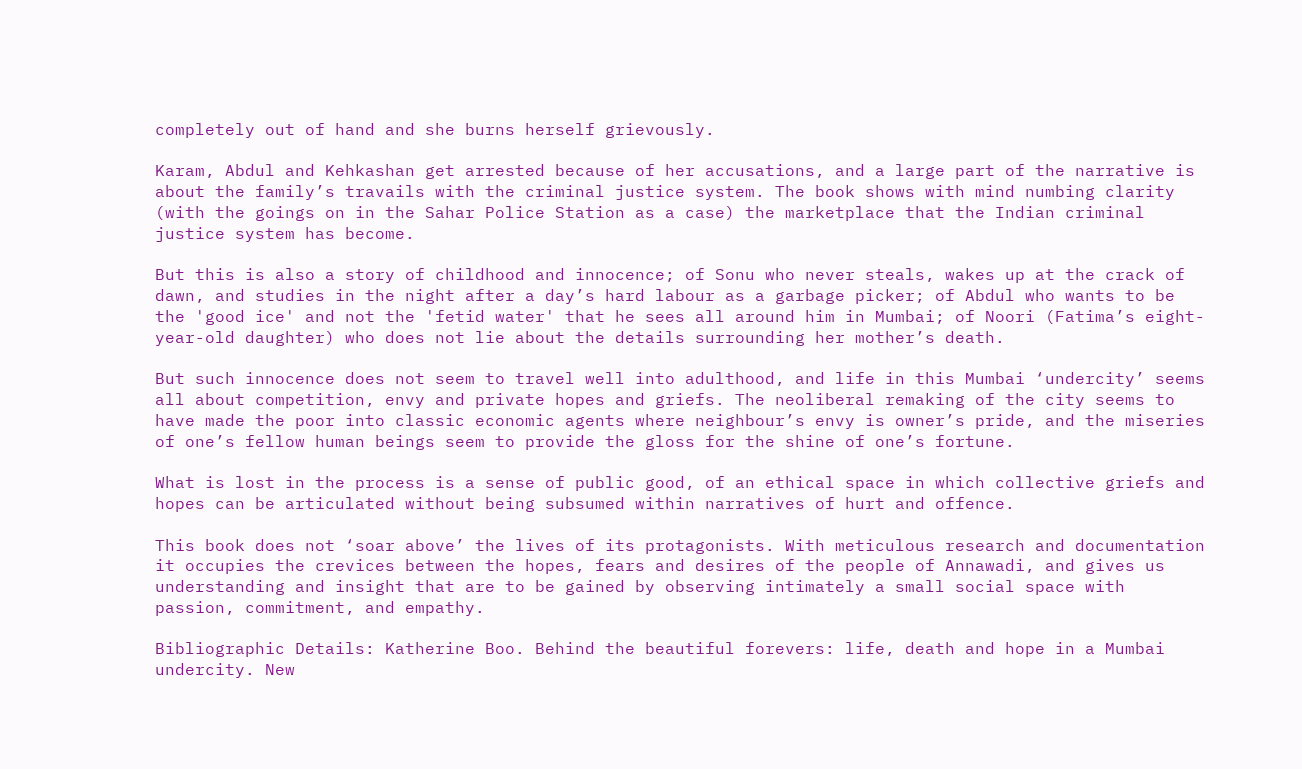completely out of hand and she burns herself grievously.

Karam, Abdul and Kehkashan get arrested because of her accusations, and a large part of the narrative is about the family’s travails with the criminal justice system. The book shows with mind numbing clarity (with the goings on in the Sahar Police Station as a case) the marketplace that the Indian criminal justice system has become.

But this is also a story of childhood and innocence; of Sonu who never steals, wakes up at the crack of dawn, and studies in the night after a day’s hard labour as a garbage picker; of Abdul who wants to be the 'good ice' and not the 'fetid water' that he sees all around him in Mumbai; of Noori (Fatima’s eight-year-old daughter) who does not lie about the details surrounding her mother’s death.

But such innocence does not seem to travel well into adulthood, and life in this Mumbai ‘undercity’ seems all about competition, envy and private hopes and griefs. The neoliberal remaking of the city seems to have made the poor into classic economic agents where neighbour’s envy is owner’s pride, and the miseries of one’s fellow human beings seem to provide the gloss for the shine of one’s fortune.

What is lost in the process is a sense of public good, of an ethical space in which collective griefs and hopes can be articulated without being subsumed within narratives of hurt and offence.

This book does not ‘soar above’ the lives of its protagonists. With meticulous research and documentation it occupies the crevices between the hopes, fears and desires of the people of Annawadi, and gives us understanding and insight that are to be gained by observing intimately a small social space with passion, commitment, and empathy.

Bibliographic Details: Katherine Boo. Behind the beautiful forevers: life, death and hope in a Mumbai undercity. New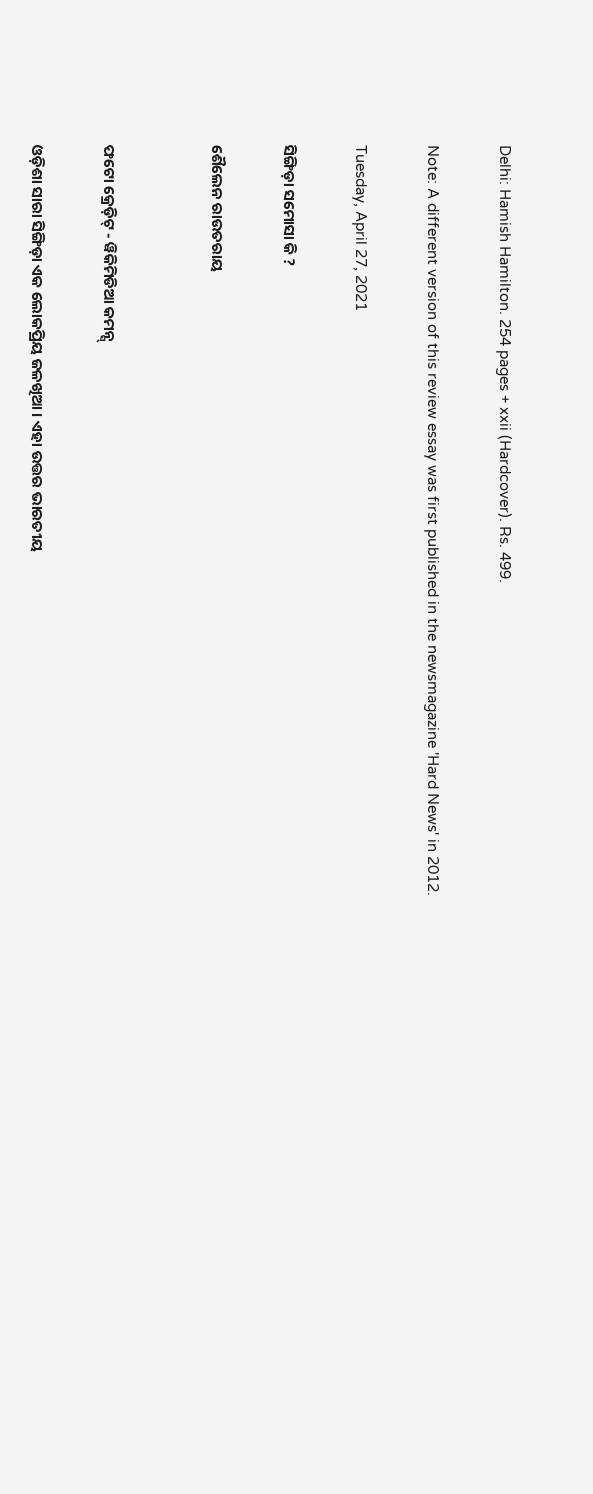Delhi: Hamish Hamilton. 254 pages + xxii (Hardcover). Rs. 499.

Note: A different version of this review essay was first published in the newsmagazine 'Hard News' in 2012.

Tuesday, April 27, 2021

ସିଙ୍ଗିଡ଼ା ସମୋସା କି ?

ଶୈଲେନ ରାଉତରାୟ


ଫଟୋ କ୍ରେଡ଼ିଟ୍ - ୱିକିମିଡିଆ କମନ୍ସ୍

ଓଡ଼ିଶା ସାରା ସିଙ୍ଗିଡ଼ା ଏକ ଲୋକପ୍ରିୟ ଜଳଖିଆ । ଏହା ଉତ୍ତର ଭାରତୀୟ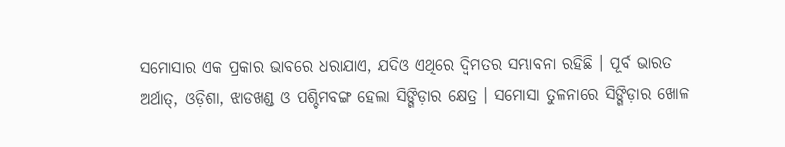ସମୋସାର ଏକ ପ୍ରକାର ଭାବରେ ଧରାଯାଏ, ଯଦିଓ ଏଥିରେ ଦ୍ୱିମତର ସମ୍ଭାବନା ରହିଛି । ପୂର୍ବ ଭାରତ ଅର୍ଥାତ୍, ଓଡ଼ିଶା, ଝାଡଖଣ୍ଡ ଓ ପଶ୍ଚିମବଙ୍ଗ ହେଲା ସିଙ୍ଗିଡ଼ାର କ୍ଷେତ୍ର । ସମୋସା ତୁଳନାରେ ସିଙ୍ଗିଡ଼ାର ଖୋଳ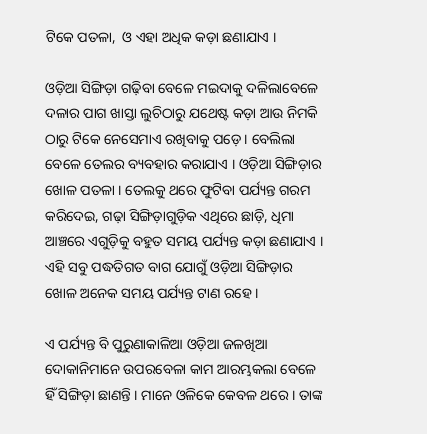ଟିକେ ପତଳା,  ଓ ଏହା ଅଧିକ କଡ଼ା ଛଣାଯାଏ ।

ଓଡ଼ିଆ ସିଙ୍ଗିଡ଼ା ଗଢ଼ିବା ବେଳେ ମଇଦାକୁ ଦଳିଲାବେଳେ ଦଳାର ପାଗ ଖାସ୍ତା ଲୁଚିଠାରୁ ଯଥେଷ୍ଟ କଡ଼ା ଆଉ ନିମକି ଠାରୁ ଟିକେ ନେସେମାଏ ରଖିବାକୁ ପଡ଼େ । ବେଲିଲା ବେଳେ ତେଲର ବ୍ୟବହାର କରାଯାଏ । ଓଡ଼ିଆ ସିଙ୍ଗିଡ଼ାର ଖୋଳ ପତଳା । ତେଲକୁ ଥରେ ଫୁଟିବା ପର୍ଯ୍ୟନ୍ତ ଗରମ କରିଦେଇ, ଗଢ଼ା ସିଙ୍ଗିଡ଼ାଗୁଡ଼ିକ ଏଥିରେ ଛାଡ଼ି, ଧିମା ଆଞ୍ଚରେ ଏଗୁଡ଼ିକୁ ବହୁତ ସମୟ ପର୍ଯ୍ୟନ୍ତ କଡ଼ା ଛଣାଯାଏ । ଏହି ସବୁ ପଦ୍ଧତିଗତ ବାଗ ଯୋଗୁଁ ଓଡ଼ିଆ ସିଙ୍ଗିଡ଼ାର ଖୋଳ ଅନେକ ସମୟ ପର୍ଯ୍ୟନ୍ତ ଟାଣ ରହେ ।

ଏ ପର୍ଯ୍ୟନ୍ତ ବି ପୁରୁଣାକାଳିଆ ଓଡ଼ିଆ ଜଳଖିଆ ଦୋକାନିମାନେ ଉପରବେଳା କାମ ଆରମ୍ଭକଲା ବେଳେ ହିଁ ସିଙ୍ଗିଡ଼ା ଛାଣନ୍ତି । ମାନେ ଓଳିକେ କେବଳ ଥରେ । ତାଙ୍କ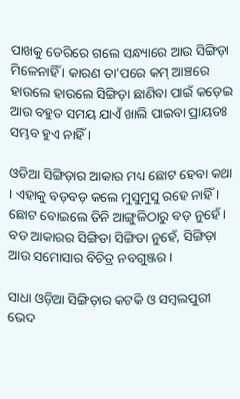ପାଖକୁ ଡେରିରେ ଗଲେ ସନ୍ଧ୍ୟାରେ ଆଉ ସିଙ୍ଗିଡ଼ା ମିଳେନାହିଁ । କାରଣ ତା'ପରେ କମ୍ ଆଞ୍ଚରେ ହାଉଲେ ହାଉଲେ ସିଙ୍ଗିଡ଼ା ଛାଣିବା ପାଇଁ କଡ଼େଇ ଆଉ ବହୁତ ସମୟ ଯାଏଁ ଖାଲି ପାଇବା ପ୍ରାୟତଃ ସମ୍ଭବ ହୁଏ ନାହିଁ ।

ଓଡିଆ ସିଙ୍ଗିଡ଼ାର ଆକାର ମଧ୍ୟ ଛୋଟ ହେବା କଥା । ଏହାକୁ ବଡ଼ବଡ଼ କଲେ ମୁସୁମୁସୁ ରହେ ନାହିଁ । ଛୋଟ ବୋଇଲେ ତିନି ଆଙ୍ଗୁଳିଠାରୁ ବଡ଼ ନୁହେଁ । ବଡ ଆକାରର ସିଙ୍ଗିଡା ସିଙ୍ଗିଡା ନୁହେଁ, ସିଙ୍ଗିଡ଼ା ଆଉ ସମୋସାର ବିଚିତ୍ର ନବଗୁଞ୍ଜର ।

ସାଧା ଓଡ଼ିଆ ସିଙ୍ଗିଡ଼ାର କଟକି ଓ ସମ୍ବଲପୁରୀ ଭେଦ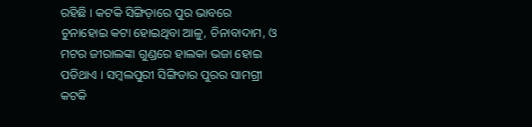ରହିଛି । କଟକି ସିଙ୍ଗିଡ଼ାରେ ପୁର ଭାବରେ ଚୁନାହୋଇ କଟା ହୋଇଥିବା ଆଳୁ, ଚିନାବାଦାମ, ଓ ମଟର ଜୀରାଲଙ୍କା ଗୁଣ୍ଡରେ ହାଲକା ଭଜା ହୋଇ ପଡିଥାଏ । ସମ୍ବଲପୁରୀ ସିଙ୍ଗିଡାର ପୁରର ସାମଗ୍ରୀ କଟକି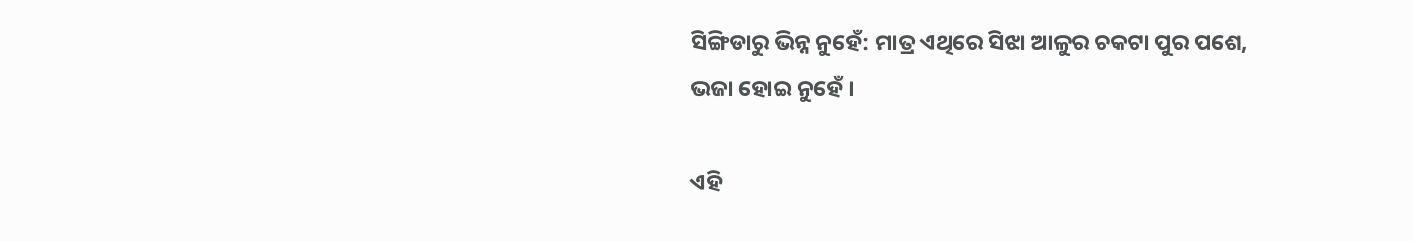ସିଙ୍ଗିଡାରୁ ଭିନ୍ନ ନୁହେଁ: ମାତ୍ର ଏଥିରେ ସିଝା ଆଳୁର ଚକଟା ପୁର ପଶେ, ଭଜା ହୋଇ ନୁହେଁ ।

ଏହି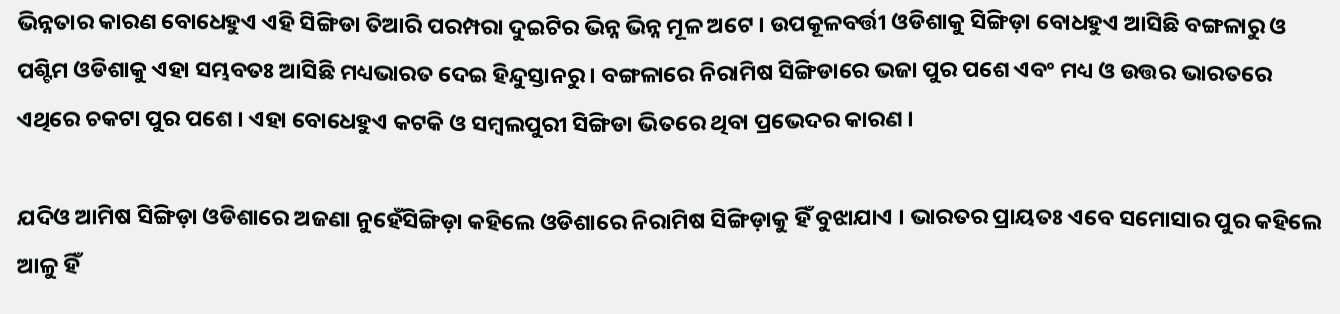ଭିନ୍ନତାର କାରଣ ବୋଧେହୁଏ ଏହି ସିଙ୍ଗିଡା ତିଆରି ପରମ୍ପରା ଦୁଇଟିର ଭିନ୍ନ ଭିନ୍ନ ମୂଳ ଅଟେ । ଉପକୂଳବର୍ତ୍ତୀ ଓଡିଶାକୁ ସିଙ୍ଗିଡ଼ା ବୋଧହୁଏ ଆସିଛି ବଙ୍ଗଳାରୁ ଓ ପଶ୍ଟିମ ଓଡିଶାକୁ ଏହା ସମ୍ଭବତଃ ଆସିଛି ମଧ୍ୟଭାରତ ଦେଇ ହିନ୍ଦୁସ୍ତାନରୁ । ବଙ୍ଗଳାରେ ନିରାମିଷ ସିଙ୍ଗିଡାରେ ଭଜା ପୁର ପଶେ ଏବଂ ମଧ୍ୟ ଓ ଉତ୍ତର ଭାରତରେ ଏଥିରେ ଚକଟା ପୁର ପଶେ । ଏହା ବୋଧେହୁଏ କଟକି ଓ ସମ୍ବଲପୁରୀ ସିଙ୍ଗିଡା ଭିତରେ ଥିବା ପ୍ରଭେଦର କାରଣ ।

ଯଦିଓ ଆମିଷ ସିଙ୍ଗିଡ଼ା ଓଡିଶାରେ ଅଜଣା ନୁହେଁସିଙ୍ଗିଡ଼ା କହିଲେ ଓଡିଶାରେ ନିରାମିଷ ସିଙ୍ଗିଡ଼ାକୁ ହିଁ ବୁଝାଯାଏ । ଭାରତର ପ୍ରାୟତଃ ଏବେ ସମୋସାର ପୁର କହିଲେ ଆଳୁ ହିଁ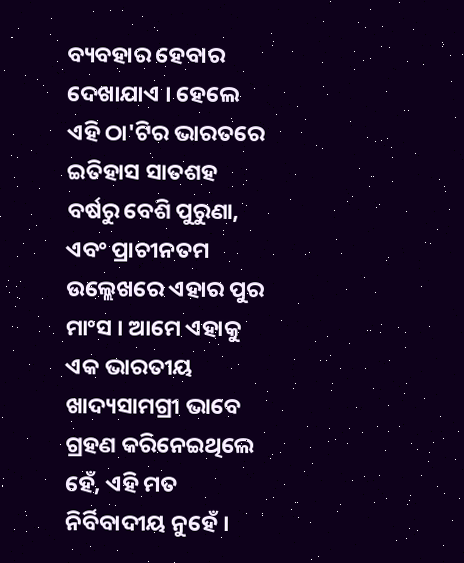ବ୍ୟବହାର ହେବାର ଦେଖାଯାଏ । ହେଲେ ଏହି ଠା'ଟିର ଭାରତରେ ଇତିହାସ ସାତଶହ ବର୍ଷରୁ ବେଶି ପୁରୁଣା, ଏବଂ ପ୍ରାଚୀନତମ ଉଲ୍ଲେଖରେ ଏହାର ପୁର ମାଂସ । ଆମେ ଏହାକୁ ଏକ ଭାରତୀୟ ଖାଦ୍ୟସାମଗ୍ରୀ ଭାବେ ଗ୍ରହଣ କରିନେଇଥିଲେ ହେଁ, ଏହି ମତ ନିର୍ବିବାଦୀୟ ନୁହେଁ ।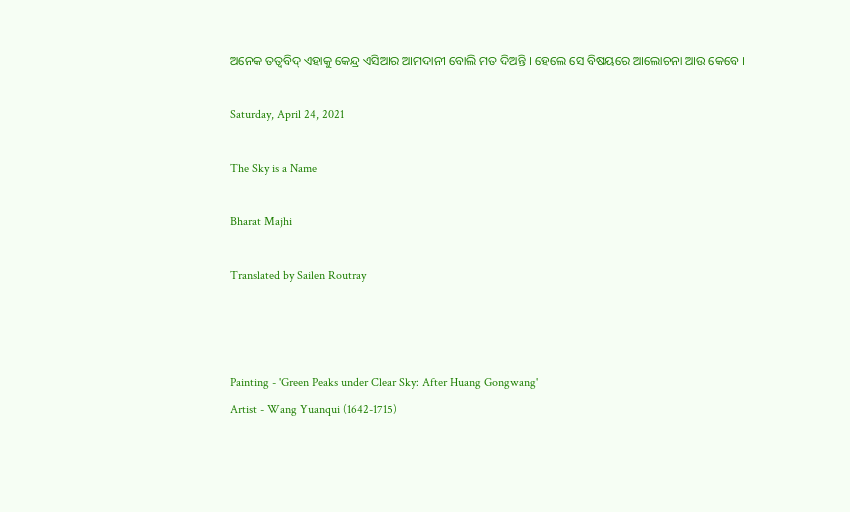ଅନେକ ତତ୍ୱବିଦ୍ ଏହାକୁ କେନ୍ଦ୍ର ଏସିଆର ଆମଦାନୀ ବୋଲି ମତ ଦିଅନ୍ତି । ହେଲେ ସେ ବିଷୟରେ ଆଲୋଚନା ଆଉ କେବେ ।

Saturday, April 24, 2021

The Sky is a Name

Bharat Majhi

Translated by Sailen Routray



Painting - 'Green Peaks under Clear Sky: After Huang Gongwang'
Artist - Wang Yuanqui (1642-1715)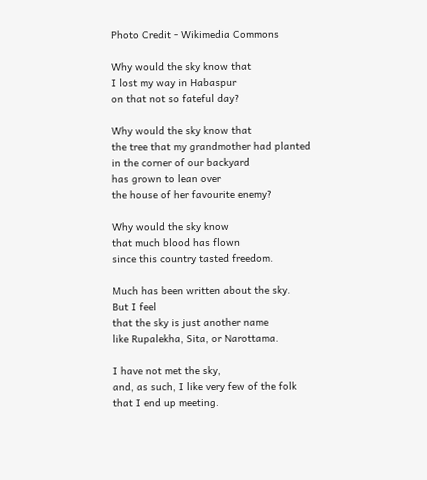Photo Credit - Wikimedia Commons

Why would the sky know that
I lost my way in Habaspur
on that not so fateful day?

Why would the sky know that
the tree that my grandmother had planted
in the corner of our backyard
has grown to lean over
the house of her favourite enemy?

Why would the sky know
that much blood has flown
since this country tasted freedom.

Much has been written about the sky.
But I feel
that the sky is just another name
like Rupalekha, Sita, or Narottama.

I have not met the sky,
and, as such, I like very few of the folk
that I end up meeting.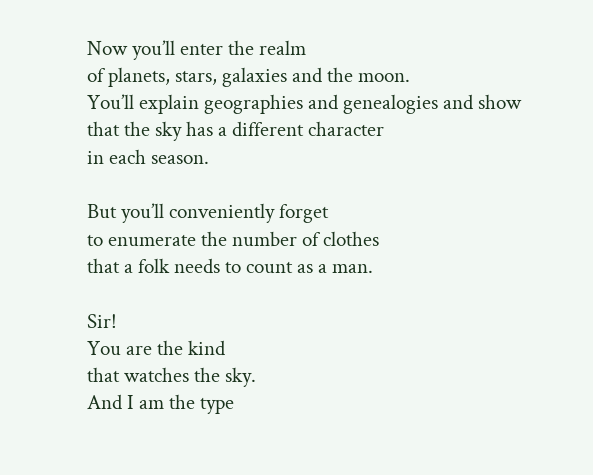Now you’ll enter the realm
of planets, stars, galaxies and the moon.
You’ll explain geographies and genealogies and show
that the sky has a different character
in each season.

But you’ll conveniently forget
to enumerate the number of clothes
that a folk needs to count as a man.

Sir!
You are the kind
that watches the sky.
And I am the type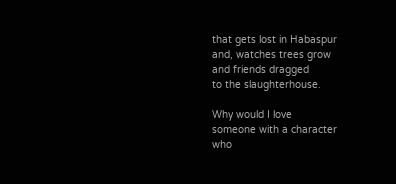that gets lost in Habaspur
and, watches trees grow
and friends dragged
to the slaughterhouse.

Why would I love
someone with a character
who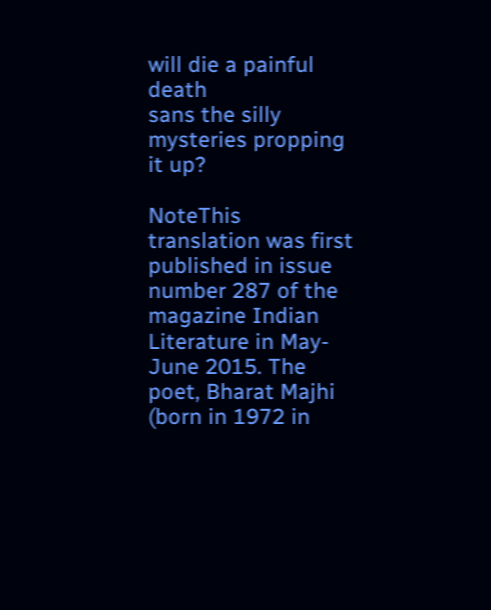will die a painful death
sans the silly mysteries propping it up?

NoteThis translation was first published in issue number 287 of the magazine Indian Literature in May-June 2015. The poet, Bharat Majhi (born in 1972 in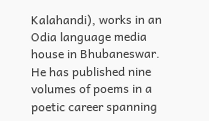Kalahandi), works in an Odia language media house in Bhubaneswar. He has published nine volumes of poems in a poetic career spanning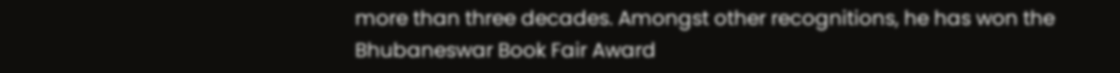more than three decades. Amongst other recognitions, he has won the Bhubaneswar Book Fair Award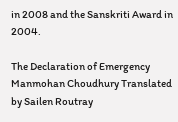in 2008 and the Sanskriti Award in 2004.

The Declaration of Emergency Manmohan Choudhury Translated by Sailen Routray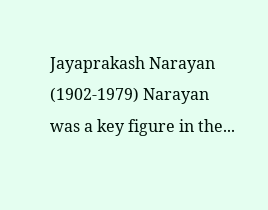Jayaprakash Narayan (1902-1979) Narayan was a key figure in the...